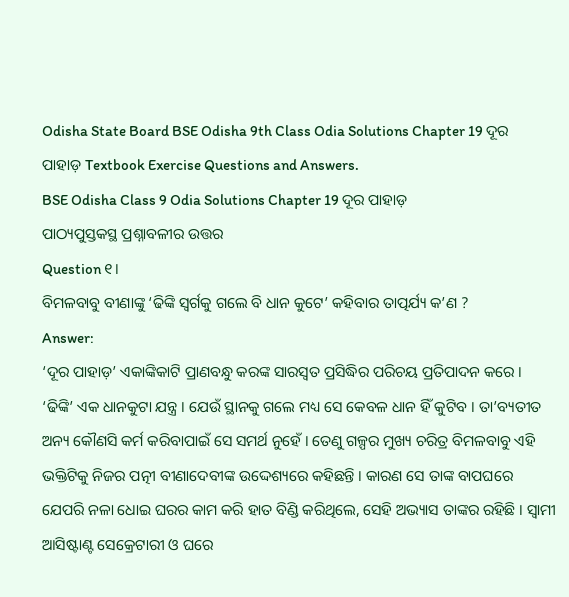Odisha State Board BSE Odisha 9th Class Odia Solutions Chapter 19 ଦୂର ପାହାଡ଼ Textbook Exercise Questions and Answers.
BSE Odisha Class 9 Odia Solutions Chapter 19 ଦୂର ପାହାଡ଼
ପାଠ୍ୟପୁସ୍ତକସ୍ଥ ପ୍ରଶ୍ନାବଳୀର ଉତ୍ତର
Question ୧।
ବିମଳବାବୁ ବୀଣାଙ୍କୁ ‘ଢିଙ୍କି ସ୍ବର୍ଗକୁ ଗଲେ ବି ଧାନ କୁଟେ’ କହିବାର ତାତ୍ପର୍ଯ୍ୟ କ’ଣ ?
Answer:
‘ଦୂର ପାହାଡ଼’ ଏକାଙ୍କିକାଟି ପ୍ରାଣବନ୍ଧୁ କରଙ୍କ ସାରସ୍ବତ ପ୍ରସିଦ୍ଧିର ପରିଚୟ ପ୍ରତିପାଦନ କରେ ।
‘ଢିଙ୍କି’ ଏକ ଧାନକୁଟା ଯନ୍ତ୍ର । ଯେଉଁ ସ୍ଥାନକୁ ଗଲେ ମଧ୍ୟ ସେ କେବଳ ଧାନ ହିଁ କୁଟିବ । ତା’ବ୍ୟତୀତ ଅନ୍ୟ କୌଣସି କର୍ମ କରିବାପାଇଁ ସେ ସମର୍ଥ ନୁହେଁ । ତେଣୁ ଗଳ୍ପର ମୁଖ୍ୟ ଚରିତ୍ର ବିମଳବାବୁ ଏହି ଭକ୍ତିଟିକୁ ନିଜର ପତ୍ନୀ ବୀଣାଦେବୀଙ୍କ ଉଦ୍ଦେଶ୍ୟରେ କହିଛନ୍ତି । କାରଣ ସେ ତାଙ୍କ ବାପଘରେ ଯେପରି ନଳା ଧୋଇ ଘରର କାମ କରି ହାତ ବିଣ୍ଡି କରିଥିଲେ, ସେହି ଅଭ୍ୟାସ ତାଙ୍କର ରହିଛି । ସ୍ଵାମୀ ଆସିଷ୍ଟାଣ୍ଟ ସେକ୍ରେଟାରୀ ଓ ଘରେ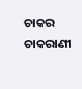ଚାକର ଚାକରାଣୀ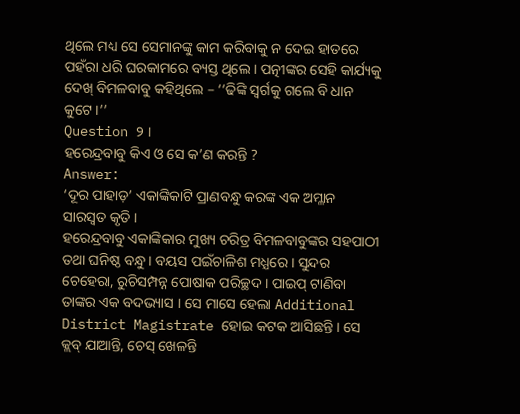ଥିଲେ ମଧ୍ୟ ସେ ସେମାନଙ୍କୁ କାମ କରିବାକୁ ନ ଦେଇ ହାତରେ ପହଁରା ଧରି ଘରକାମରେ ବ୍ୟସ୍ତ ଥିଲେ । ପତ୍ନୀଙ୍କର ସେହି କାର୍ଯ୍ୟକୁ ଦେଖ୍ ବିମଳବାବୁ କହିଥିଲେ – ‘‘ଢିଙ୍କି ସ୍ବର୍ଗକୁ ଗଲେ ବି ଧାନ କୁଟେ ।’’
Question ୨ ।
ହରେନ୍ଦ୍ରବାବୁ କିଏ ଓ ସେ କ’ଣ କରନ୍ତି ?
Answer:
‘ଦୂର ପାହାଡ଼’ ଏକାଙ୍କିକାଟି ପ୍ରାଣବନ୍ଧୁ କରଙ୍କ ଏକ ଅମ୍ଳାନ ସାରସ୍ବତ କୃତି ।
ହରେନ୍ଦ୍ରବାବୁ ଏକାଙ୍କିକାର ମୁଖ୍ୟ ଚରିତ୍ର ବିମଳବାବୁଙ୍କର ସହପାଠୀ ତଥା ଘନିଷ୍ଠ ବନ୍ଧୁ । ବୟସ ପଇଁଚାଳିଶ ମଧ୍ଯରେ । ସୁନ୍ଦର ଚେହେରା, ରୁଚିସମ୍ପନ୍ନ ପୋଷାକ ପରିଚ୍ଛଦ । ପାଇପ୍ ଟାଣିବା ତାଙ୍କର ଏକ ବଦଭ୍ୟାସ । ସେ ମାସେ ହେଲା Additional District Magistrate ହୋଇ କଟକ ଆସିଛନ୍ତି । ସେ କ୍ଲବ୍ ଯାଆନ୍ତି, ଚେସ୍ ଖେଳନ୍ତି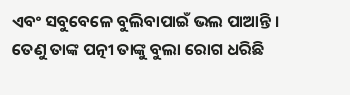ଏବଂ ସବୁବେଳେ ବୁଲିବାପାଇଁ ଭଲ ପାଆନ୍ତି । ତେଣୁ ତାଙ୍କ ପତ୍ନୀ ତାଙ୍କୁ ବୁଲା ରୋଗ ଧରିଛି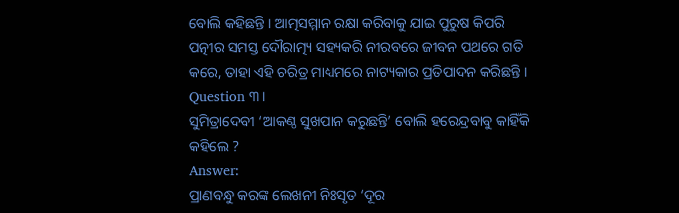ବୋଲି କହିଛନ୍ତି । ଆତ୍ମସମ୍ମାନ ରକ୍ଷା କରିବାକୁ ଯାଇ ପୁରୁଷ କିପରି ପତ୍ନୀର ସମସ୍ତ ଦୌରାତ୍ମ୍ୟ ସହ୍ୟକରି ନୀରବରେ ଜୀବନ ପଥରେ ଗତି କରେ, ତାହା ଏହି ଚରିତ୍ର ମାଧ୍ୟମରେ ନାଟ୍ୟକାର ପ୍ରତିପାଦନ କରିଛନ୍ତି ।
Question ୩।
ସୁମିତ୍ରାଦେବୀ ‘ଆକଣ୍ଠ ସୁଖପାନ କରୁଛନ୍ତି’ ବୋଲି ହରେନ୍ଦ୍ରବାବୁ କାହିଁକି କହିଲେ ?
Answer:
ପ୍ରାଣବନ୍ଧୁ କରଙ୍କ ଲେଖନୀ ନିଃସୃତ ‘ଦୂର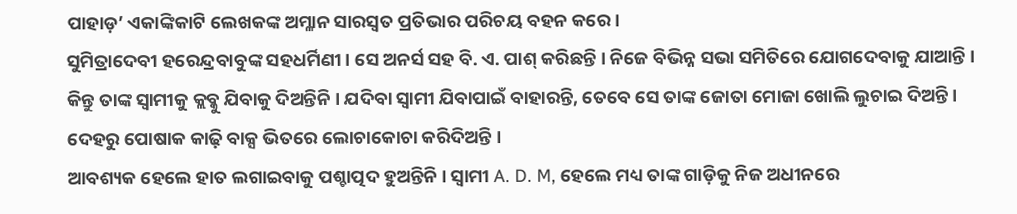ପାହାଡ଼’ ଏକାଙ୍କିକାଟି ଲେଖକଙ୍କ ଅମ୍ଳାନ ସାରସ୍ବତ ପ୍ରତିଭାର ପରିଚୟ ବହନ କରେ ।
ସୁମିତ୍ରାଦେବୀ ହରେନ୍ଦ୍ରବାବୁଙ୍କ ସହଧର୍ମିଣୀ । ସେ ଅନର୍ସ ସହ ବି. ଏ. ପାଶ୍ କରିଛନ୍ତି । ନିଜେ ବିଭିନ୍ନ ସଭା ସମିତିରେ ଯୋଗଦେବାକୁ ଯାଆନ୍ତି । କିନ୍ତୁ ତାଙ୍କ ସ୍ୱାମୀକୁ କ୍ଲବ୍କୁ ଯିବାକୁ ଦିଅନ୍ତିନି । ଯଦିବା ସ୍ଵାମୀ ଯିବାପାଇଁ ବାହାରନ୍ତି, ତେବେ ସେ ତାଙ୍କ ଜୋତା ମୋଜା ଖୋଲି ଲୁଚାଇ ଦିଅନ୍ତି । ଦେହରୁ ପୋଷାକ କାଢ଼ି ବାକ୍ସ ଭିତରେ ଲୋଚାକୋଚା କରିଦିଅନ୍ତି ।
ଆବଶ୍ୟକ ହେଲେ ହାତ ଲଗାଇବାକୁ ପଶ୍ଚାତ୍ପଦ ହୁଅନ୍ତିନି । ସ୍ଵାମୀ A. D. M, ହେଲେ ମଧ୍ୟ ତାଙ୍କ ଗାଡ଼ିକୁ ନିଜ ଅଧୀନରେ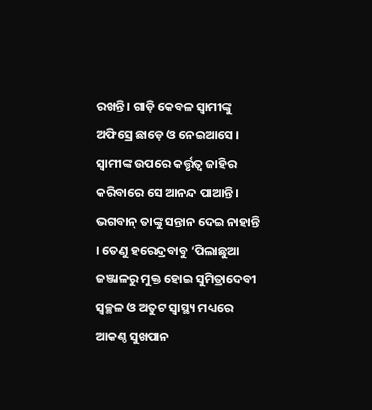ରଖନ୍ତି । ଗାଡ଼ି କେବଳ ସ୍ବାମୀଙ୍କୁ ଅଫିସ୍ରେ ଛାଡ଼େ ଓ ନେଇଆସେ । ସ୍ଵାମୀଙ୍କ ଉପରେ କର୍ତ୍ତୃତ୍ଵ ଜାହିର କରିବାରେ ସେ ଆନନ୍ଦ ପାଆନ୍ତି । ଭଗବାନ୍ ତାଙ୍କୁ ସନ୍ତାନ ଦେଇ ନାହାନ୍ତି । ତେଣୁ ହରେନ୍ଦ୍ରବାବୁ ‘ପିଲାଛୁଆ ଜଞ୍ଜାଳରୁ ମୁକ୍ତ ହୋଇ ସୁମିତ୍ରାଦେବୀ ସ୍ବଚ୍ଛଳ ଓ ଅତୁଟ ସ୍ବାସ୍ଥ୍ୟ ମଧ୍ୟରେ ଆକଣ୍ଠ ସୁଖପାନ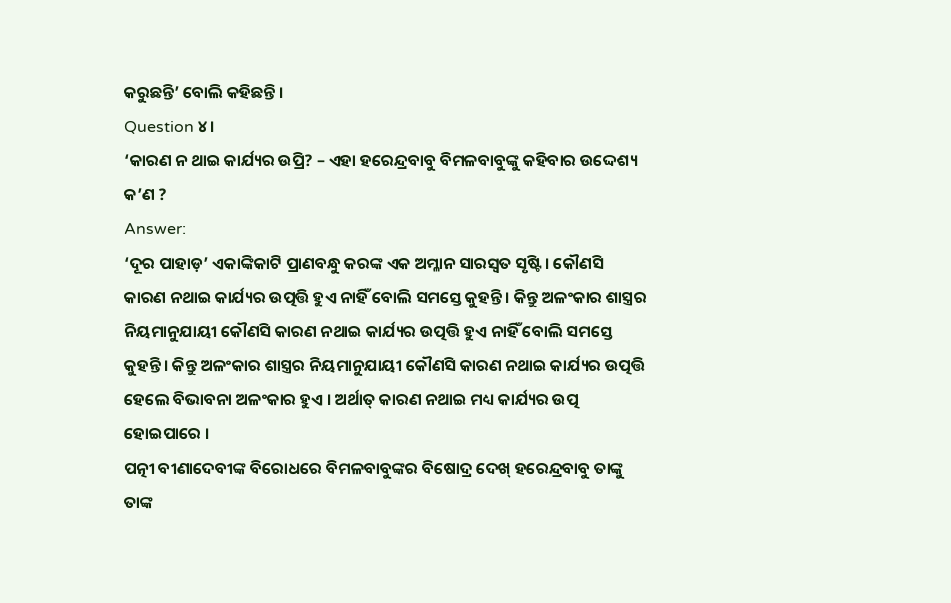କରୁଛନ୍ତି’ ବୋଲି କହିଛନ୍ତି ।
Question ୪।
‘କାରଣ ନ ଥାଇ କାର୍ଯ୍ୟର ଉପ୍ରି? – ଏହା ହରେନ୍ଦ୍ରବାବୁ ବିମଳବାବୁଙ୍କୁ କହିବାର ଉଦ୍ଦେଶ୍ୟ କ’ଣ ?
Answer:
‘ଦୂର ପାହାଡ଼’ ଏକାଙ୍କିକାଟି ପ୍ରାଣବନ୍ଧୁ କରଙ୍କ ଏକ ଅମ୍ଳାନ ସାରସ୍ଵତ ସୃଷ୍ଟି । କୌଣସି କାରଣ ନଥାଇ କାର୍ଯ୍ୟର ଉତ୍ପତ୍ତି ହୁଏ ନାହିଁ ବୋଲି ସମସ୍ତେ କୁହନ୍ତି । କିନ୍ତୁ ଅଳଂକାର ଶାସ୍ତ୍ରର ନିୟମାନୁଯାୟୀ କୌଣସି କାରଣ ନଥାଇ କାର୍ଯ୍ୟର ଉତ୍ପତ୍ତି ହୁଏ ନାହିଁ ବୋଲି ସମସ୍ତେ କୁହନ୍ତି । କିନ୍ତୁ ଅଳଂକାର ଶାସ୍ତ୍ରର ନିୟମାନୁଯାୟୀ କୌଣସି କାରଣ ନଥାଇ କାର୍ଯ୍ୟର ଉତ୍ପତ୍ତି ହେଲେ ବିଭାବନା ଅଳଂକାର ହୁଏ । ଅର୍ଥାତ୍ କାରଣ ନଥାଇ ମଧ୍ୟ କାର୍ଯ୍ୟର ଉତ୍ପ ହୋଇପାରେ ।
ପତ୍ନୀ ବୀଣାଦେବୀଙ୍କ ବିରୋଧରେ ବିମଳବାବୁଙ୍କର ବିଷୋଦ୍ର ଦେଖ୍ ହରେନ୍ଦ୍ରବାବୁ ତାଙ୍କୁ ତାଙ୍କ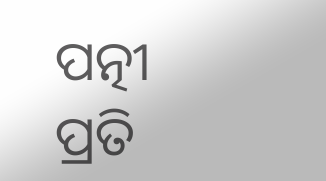ପତ୍ନୀ ପ୍ରତି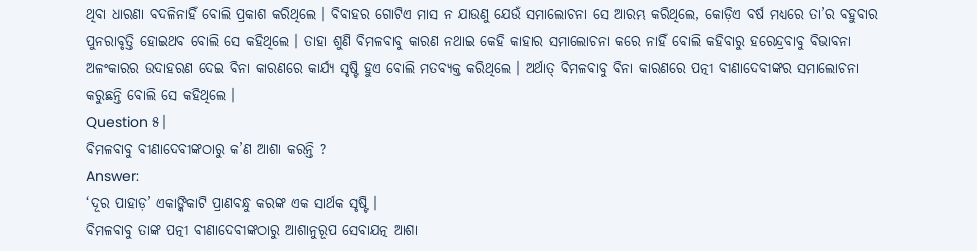ଥିବା ଧାରଣା ବଦଳିନାହିଁ ବୋଲି ପ୍ରକାଶ କରିଥିଲେ । ବିବାହର ଗୋଟିଏ ମାସ ନ ଯାଉଣୁ ଯେଉଁ ସମାଲୋଚନା ସେ ଆରମ୍ଭ କରିଥିଲେ, କୋଡ଼ିଏ ବର୍ଷ ମଧ୍ୟରେ ତା’ର ବହୁବାର ପୁନରାବୃତ୍ତି ହୋଇଥବ ବୋଲି ସେ କହିଥିଲେ । ତାହା ଶୁଣି ବିମଳବାବୁ କାରଣ ନଥାଇ କେହି କାହାର ସମାଲୋଚନା କରେ ନାହିଁ ବୋଲି କହିବାରୁ ହରେନ୍ଦ୍ରବାବୁ ବିଭାବନା ଅଳଂକାରର ଉଦାହରଣ ଦେଇ ବିନା କାରଣରେ କାର୍ଯ୍ୟ ସୃଷ୍ଟି ହୁଏ ବୋଲି ମତବ୍ୟକ୍ତ କରିଥିଲେ । ଅର୍ଥାତ୍ ବିମଳବାବୁ ବିନା କାରଣରେ ପତ୍ନୀ ବୀଣାଦେବୀଙ୍କର ସମାଲୋଚନା କରୁଛନ୍ତି ବୋଲି ସେ କହିଥିଲେ ।
Question ୫।
ବିମଳବାବୁ ବୀଣାଦେବୀଙ୍କଠାରୁ କ’ଣ ଆଶା କରନ୍ତି ?
Answer:
‘ଦୂର ପାହାଡ଼’ ଏକାଙ୍କିକାଟି ପ୍ରାଣବନ୍ଧୁ କରଙ୍କ ଏକ ସାର୍ଥକ ସୃଷ୍ଟି ।
ବିମଳବାବୁ ତାଙ୍କ ପତ୍ନୀ ବୀଣାଦେବୀଙ୍କଠାରୁ ଆଶାନୁରୂପ ସେବାଯତ୍ନ ଆଶା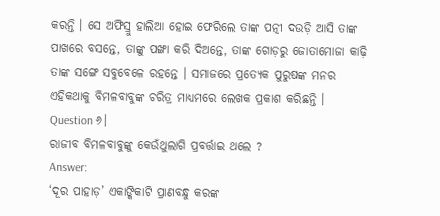କରନ୍ତି । ସେ ଅଫିସ୍ରୁ ହାଲିଆ ହୋଇ ଫେରିଲେ ତାଙ୍କ ପତ୍ନୀ ଦଉଡ଼ି ଆସି ତାଙ୍କ ପାଖରେ ବସନ୍ତେ, ତାଙ୍କୁ ପଙ୍ଖା କରି ଦିଅନ୍ତେ, ତାଙ୍କ ଗୋଡ଼ରୁ ଜୋତାମୋଜା କାଢ଼ି ତାଙ୍କ ସଙ୍ଗେ ସବୁବେଳେ ରହନ୍ତେ । ସମାଜରେ ପ୍ରତ୍ୟେକ ପୁରୁଷଙ୍କ ମନର ଏହିକଥାକୁ ବିମଳବାବୁଙ୍କ ଚରିତ୍ର ମାଧ୍ୟମରେ ଲେଖକ ପ୍ରକାଶ କରିଛନ୍ତି ।
Question ୬।
ରାଜୀବ ବିମଳବାବୁଙ୍କୁ କେଉଁଥୁଲାଗି ପ୍ରବର୍ତ୍ତାଇ ଥଲେ ?
Answer:
‘ଦୂର ପାହାଡ଼’ ଏକାଙ୍କିକାଟି ପ୍ରାଣବନ୍ଧୁ କରଙ୍କ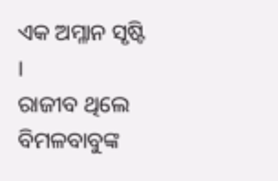ଏକ ଅମ୍ଳାନ ସୃଷ୍ଟି ।
ରାଜୀବ ଥିଲେ ବିମଳବାବୁଙ୍କ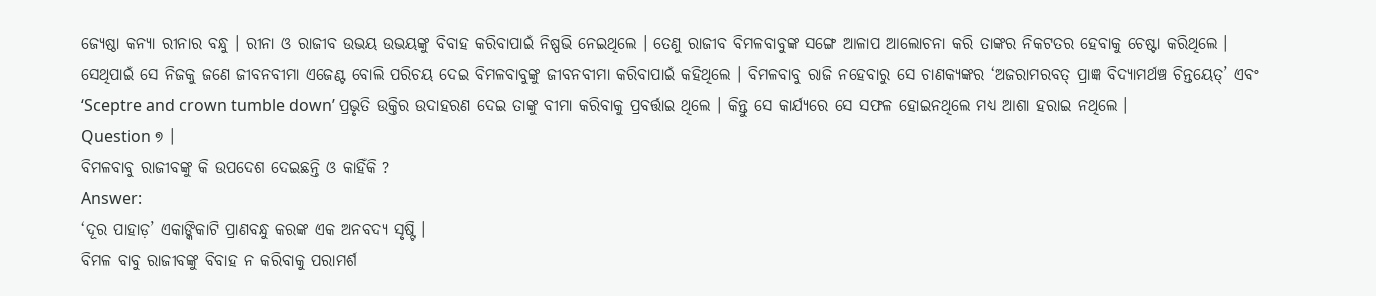ଜ୍ୟେଷ୍ଠା କନ୍ୟା ରୀନାର ବନ୍ଧୁ । ରୀନା ଓ ରାଜୀବ ଉଭୟ ଉଭୟଙ୍କୁ ବିବାହ କରିବାପାଇଁ ନିଷ୍ପଭି ନେଇଥିଲେ । ତେଣୁ ରାଜୀବ ବିମଳବାବୁଙ୍କ ସଙ୍ଗେ ଆଳାପ ଆଲୋଚନା କରି ତାଙ୍କର ନିକଟତର ହେବାକୁ ଚେଷ୍ଟା କରିଥିଲେ । ସେଥିପାଇଁ ସେ ନିଜକୁ ଜଣେ ଜୀବନବୀମା ଏଜେଣ୍ଟ ବୋଲି ପରିଚୟ ଦେଇ ବିମଳବାବୁଙ୍କୁ ଜୀବନବୀମା କରିବାପାଇଁ କହିଥିଲେ । ବିମଳବାବୁ ରାଜି ନହେବାରୁ ସେ ଚାଣକ୍ୟଙ୍କର ‘ଅଜରାମରବତ୍ ପ୍ରାଜ୍ଞ ବିଦ୍ୟାମର୍ଥଞ୍ଚ ଚିନ୍ତୟେତ୍’ ଏବଂ ‘Sceptre and crown tumble down’ ପ୍ରଭୃତି ଉକ୍ତିର ଉଦାହରଣ ଦେଇ ତାଙ୍କୁ ବୀମା କରିବାକୁ ପ୍ରବର୍ତ୍ତାଇ ଥିଲେ । କିନ୍ତୁ ସେ କାର୍ଯ୍ୟରେ ସେ ସଫଳ ହୋଇନଥିଲେ ମଧ୍ୟ ଆଶା ହରାଇ ନଥିଲେ ।
Question ୭ ।
ବିମଳବାବୁ ରାଜୀବଙ୍କୁ କି ଉପଦେଶ ଦେଇଛନ୍ତି ଓ କାହିଁକି ?
Answer:
‘ଦୂର ପାହାଡ଼’ ଏକାଙ୍କିକାଟି ପ୍ରାଣବନ୍ଧୁ କରଙ୍କ ଏକ ଅନବଦ୍ୟ ସୃଷ୍ଟି ।
ବିମଳ ବାବୁ ରାଜୀବଙ୍କୁ ବିବାହ ନ କରିବାକୁ ପରାମର୍ଶ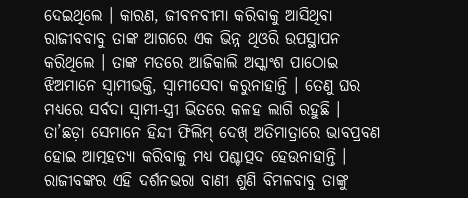ଦେଇଥିଲେ । କାରଣ, ଜୀବନବୀମା କରିବାକୁ ଆସିଥିବା ରାଜୀବବାବୁ ତାଙ୍କ ଆଗରେ ଏକ ଭିନ୍ନ ଥିଓରି ଉପସ୍ଥାପନ କରିଥିଲେ । ତାଙ୍କ ମତରେ ଆଜିକାଲି ଅସ୍କାଂଶ ପାଠୋଇ ଝିଅମାନେ ସ୍ଵାମୀଭକ୍ତି, ସ୍ଵାମୀସେବା କରୁନାହାନ୍ତି । ତେଣୁ ଘର ମଧ୍ୟରେ ସର୍ବଦା ସ୍ଵାମୀ-ସ୍ତ୍ରୀ ଭିତରେ କଳହ ଲାଗି ରହୁଛି । ତା’ଛଡ଼ା ସେମାନେ ହିନ୍ଦୀ ଫିଲିମ୍ ଦେଖ୍ ଅତିମାତ୍ରାରେ ଭାବପ୍ରବଣ ହୋଇ ଆତ୍ମହତ୍ୟା କରିବାକୁ ମଧ୍ୟ ପଶ୍ଚାତ୍ପଦ ହେଉନାହାନ୍ତି । ରାଜୀବଙ୍କର ଏହି ଦର୍ଶନଭରା ବାଣୀ ଶୁଣି ବିମଳବାବୁ ତାଙ୍କୁ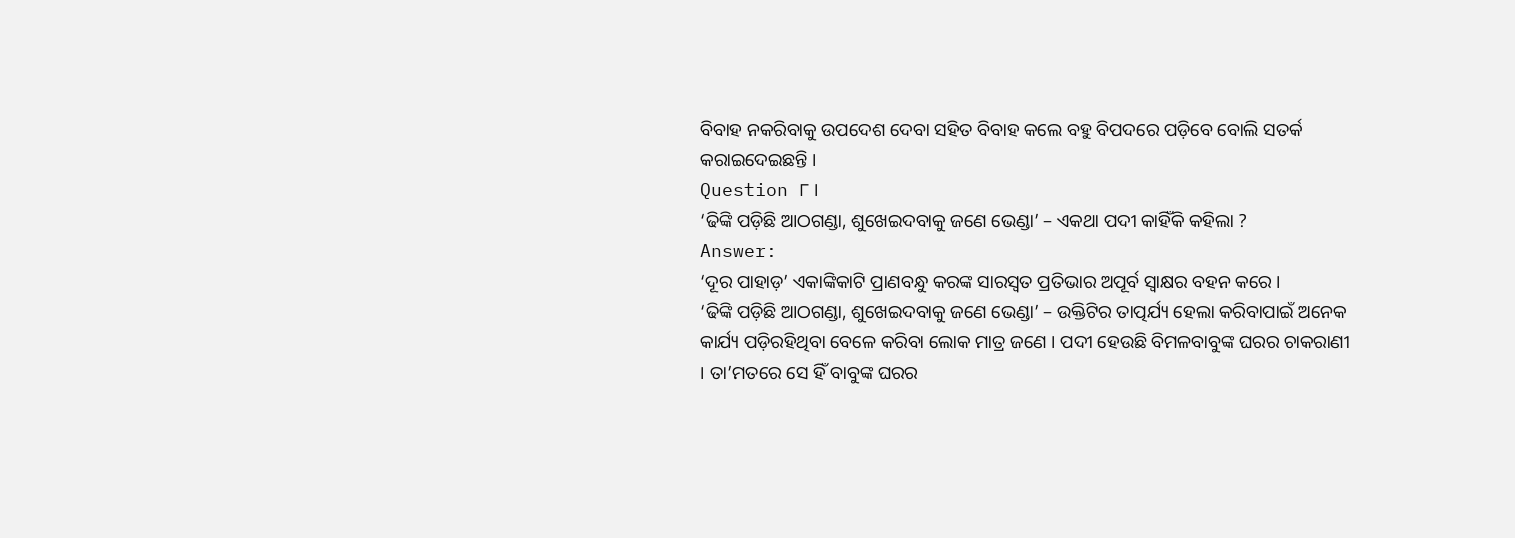ବିବାହ ନକରିବାକୁ ଉପଦେଶ ଦେବା ସହିତ ବିବାହ କଲେ ବହୁ ବିପଦରେ ପଡ଼ିବେ ବୋଲି ସତର୍କ କରାଇଦେଇଛନ୍ତି ।
Question ୮ ।
‘ଢିଙ୍କି ପଡ଼ିଛି ଆଠଗଣ୍ଡା, ଶୁଖେଇଦବାକୁ ଜଣେ ଭେଣ୍ଡା’ – ଏକଥା ପଦୀ କାହିଁକି କହିଲା ?
Answer:
‘ଦୂର ପାହାଡ଼’ ଏକାଙ୍କିକାଟି ପ୍ରାଣବନ୍ଧୁ କରଙ୍କ ସାରସ୍ବତ ପ୍ରତିଭାର ଅପୂର୍ବ ସ୍ବାକ୍ଷର ବହନ କରେ ।
‘ଢିଙ୍କି ପଡ଼ିଛି ଆଠଗଣ୍ଡା, ଶୁଖେଇଦବାକୁ ଜଣେ ଭେଣ୍ଡା’ – ଉକ୍ତିଟିର ତାତ୍ପର୍ଯ୍ୟ ହେଲା କରିବାପାଇଁ ଅନେକ କାର୍ଯ୍ୟ ପଡ଼ିରହିଥିବା ବେଳେ କରିବା ଲୋକ ମାତ୍ର ଜଣେ । ପଦୀ ହେଉଛି ବିମଳବାବୁଙ୍କ ଘରର ଚାକରାଣୀ । ତା’ମତରେ ସେ ହିଁ ବାବୁଙ୍କ ଘରର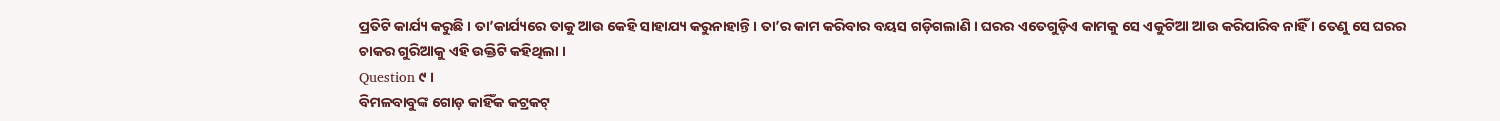ପ୍ରତିଟି କାର୍ଯ୍ୟ କରୁଛି । ତା’କାର୍ଯ୍ୟରେ ତାକୁ ଆଉ କେହି ସାହାଯ୍ୟ କରୁନାହାନ୍ତି । ତା’ର କାମ କରିବାର ବୟସ ଗଡ଼ିଗଲାଣି । ଘରର ଏତେଗୁଡ଼ିଏ କାମକୁ ସେ ଏକୁଟିଆ ଆଉ କରିପାରିବ ନାହିଁ । ତେଣୁ ସେ ଘରର ଚାକର ଗୁରିଆକୁ ଏହି ଉକ୍ତିଟି କହିଥିଲା ।
Question ୯ ।
ବିମଳବାବୁଙ୍କ ଗୋଡ଼ କାହିଁକ କଟ୍ରକଟ୍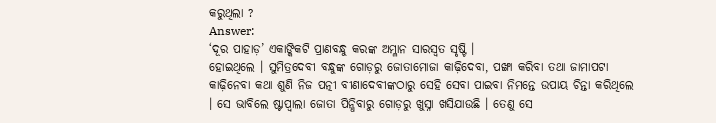କରୁଥିଲା ?
Answer:
‘ଦୂର ପାହାଡ଼’ ଏକାଙ୍କିକଟି ପ୍ରାଣବନ୍ଧୁ କରଙ୍କ ଅମ୍ଳାନ ସାରସ୍ଵତ ସୃଷ୍ଟି ।
ହୋଇଥିଲେ । ସୁମିତ୍ରଦେବୀ ବନ୍ଧୁଙ୍କ ଗୋଡ଼ରୁ ଜୋତାମୋଜା କାଢ଼ିଦେବା, ପଙ୍ଖା କରିବା ତଥା ଜାମାପଟା କାଢ଼ିନେବା କଥା ଶୁଣି ନିଜ ପତ୍ନୀ ବୀଣାଦେବୀଙ୍କଠାରୁ ସେହି ସେବା ପାଇବା ନିମନ୍ତେ ଉପାୟ ଚିନ୍ତା କରିଥିଲେ । ସେ ଭାବିଲେ ଷ୍ଟାପ୍ବାଲା ଜୋତା ପିନ୍ଧିବାରୁ ଗୋଡ଼ରୁ ଖୁସ୍ନା ଖସିଯାଉଛି । ତେଣୁ ସେ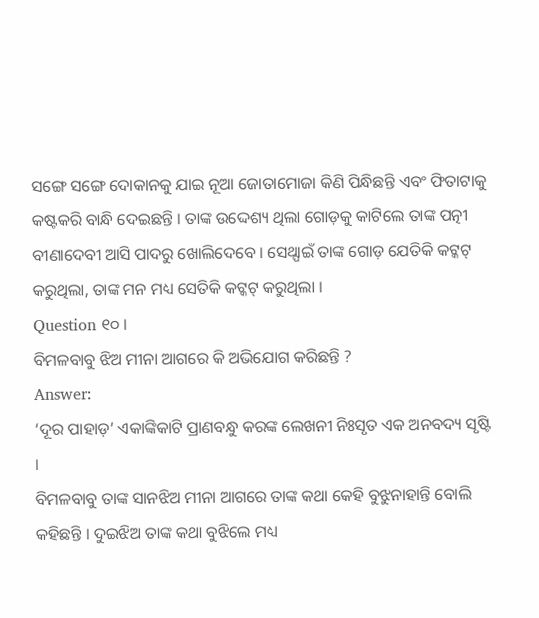ସଙ୍ଗେ ସଙ୍ଗେ ଦୋକାନକୁ ଯାଇ ନୂଆ ଜୋତାମୋଜା କିଣି ପିନ୍ଧିଛନ୍ତି ଏବଂ ଫିତାଟାକୁ କଷ୍ଟକରି ବାନ୍ଧି ଦେଇଛନ୍ତି । ତାଙ୍କ ଉଦ୍ଦେଶ୍ୟ ଥିଲା ଗୋଡ଼କୁ କାଟିଲେ ତାଙ୍କ ପତ୍ନୀ ବୀଣାଦେବୀ ଆସି ପାଦରୁ ଖୋଲିଦେବେ । ସେଥ୍ପାଇଁ ତାଙ୍କ ଗୋଡ଼ ଯେତିକି କଟ୍କଟ୍ କରୁଥିଲା, ତାଙ୍କ ମନ ମଧ୍ୟ ସେତିକି କଟ୍କଟ୍ କରୁଥିଲା ।
Question ୧୦ ।
ବିମଳବାବୁ ଝିଅ ମୀନା ଆଗରେ କି ଅଭିଯୋଗ କରିଛନ୍ତି ?
Answer:
‘ଦୂର ପାହାଡ଼’ ଏକାଙ୍କିକାଟି ପ୍ରାଣବନ୍ଧୁ କରଙ୍କ ଲେଖନୀ ନିଃସୃତ ଏକ ଅନବଦ୍ୟ ସୃଷ୍ଟି ।
ବିମଳବାବୁ ତାଙ୍କ ସାନଝିଅ ମୀନା ଆଗରେ ତାଙ୍କ କଥା କେହି ବୁଝୁନାହାନ୍ତି ବୋଲି କହିଛନ୍ତି । ଦୁଇଝିଅ ତାଙ୍କ କଥା ବୁଝିଲେ ମଧ୍ୟ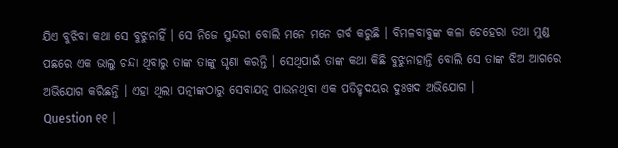ଯିଏ ବୁଝିବା କଥା ସେ ବୁଝୁନାହିଁ । ସେ ନିଜେ ସୁନ୍ଦରୀ ବୋଲି ମନେ ମନେ ଗର୍ବ କରୁଛି । ବିମଳବାବୁଙ୍କ କଳା ଚେହେରା ତଥା ମୁଣ୍ଡ ପଛରେ ଏକ ଭାଲୁ ଚନ୍ଦା ଥିବାରୁ ତାଙ୍କ ତାଙ୍କୁ ଘୃଣା କରନ୍ତି । ସେଥିପାଇଁ ତାଙ୍କ କଥା କିଛି ବୁଝୁନାହାନ୍ତି ବୋଲି ସେ ତାଙ୍କ ଝିଅ ଆଗରେ ଅଭିଯୋଗ କରିଛନ୍ତି । ଏହା ଥିଲା ପତ୍ନୀଙ୍କଠାରୁ ସେବାଯତ୍ନ ପାଉନଥିବା ଏକ ପତିହୃଦୟର ଦୁଃଖଦ ଅଭିଯୋଗ ।
Question ୧୧ ।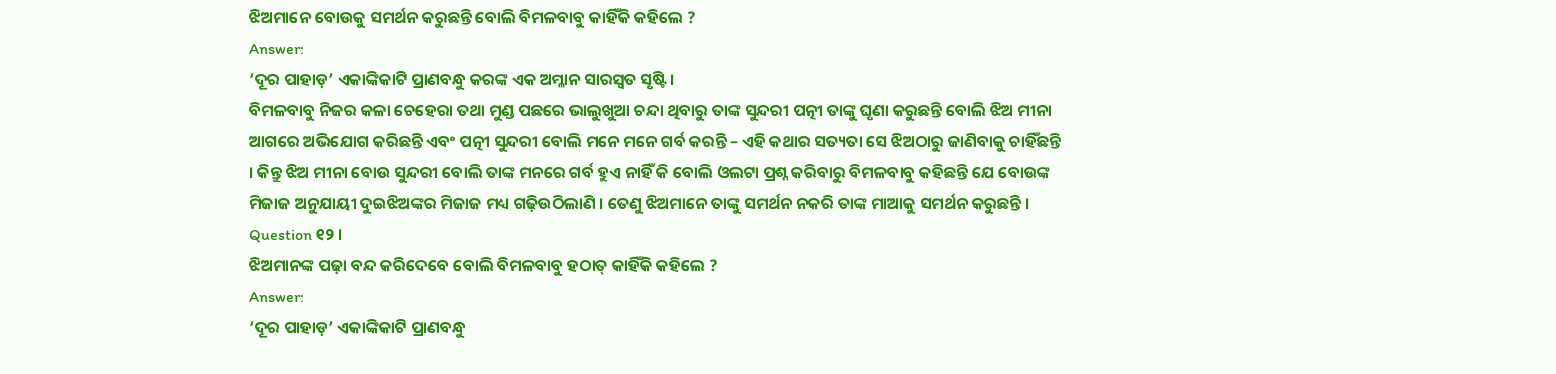ଝିଅମାନେ ବୋଉକୁ ସମର୍ଥନ କରୁଛନ୍ତି ବୋଲି ବିମଳବାବୁ କାହିଁକି କହିଲେ ?
Answer:
‘ଦୂର ପାହାଡ଼’ ଏକାଙ୍କିକାଟି ପ୍ରାଣବନ୍ଧୁ କରଙ୍କ ଏକ ଅମ୍ଳାନ ସାରସ୍ଵତ ସୃଷ୍ଟି।
ବିମଳବାବୁ ନିଜର କଳା ଚେହେରା ତଥା ମୁଣ୍ଡ ପଛରେ ଭାଲୁଖୁଆ ଚନ୍ଦା ଥିବାରୁ ତାଙ୍କ ସୁନ୍ଦରୀ ପତ୍ନୀ ତାଙ୍କୁ ଘୃଣା କରୁଛନ୍ତି ବୋଲି ଝିଅ ମୀନା ଆଗରେ ଅଭିଯୋଗ କରିଛନ୍ତି ଏବଂ ପତ୍ନୀ ସୁନ୍ଦରୀ ବୋଲି ମନେ ମନେ ଗର୍ବ କରନ୍ତି – ଏହି କଥାର ସତ୍ୟତା ସେ ଝିଅଠାରୁ ଜାଣିବାକୁ ଚାହିଁଛନ୍ତି । କିନ୍ତୁ ଝିଅ ମୀନା ବୋଉ ସୁନ୍ଦରୀ ବୋଲି ତାଙ୍କ ମନରେ ଗର୍ବ ହୁଏ ନାହିଁ କି ବୋଲି ଓଲଟା ପ୍ରଶ୍ନ କରିବାରୁ ବିମଳବାବୁ କହିଛନ୍ତି ଯେ ବୋଉଙ୍କ ମିଜାଜ ଅନୁଯାୟୀ ଦୁଇଝିଅଙ୍କର ମିଜାଜ ମଧ୍ୟ ଗଢ଼ିଉଠିଲାଣି । ତେଣୁ ଝିଅମାନେ ତାଙ୍କୁ ସମର୍ଥନ ନକରି ତାଙ୍କ ମାଆକୁ ସମର୍ଥନ କରୁଛନ୍ତି ।
Question ୧୨ ।
ଝିଅମାନଙ୍କ ପଢ଼ା ବନ୍ଦ କରିଦେବେ ବୋଲି ବିମଳବାବୁ ହଠାତ୍ କାହିଁକି କହିଲେ ?
Answer:
‘ଦୂର ପାହାଡ଼’ ଏକାଙ୍କିକାଟି ପ୍ରାଣବନ୍ଧୁ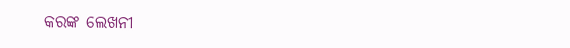କରଙ୍କ ଲେଖନୀ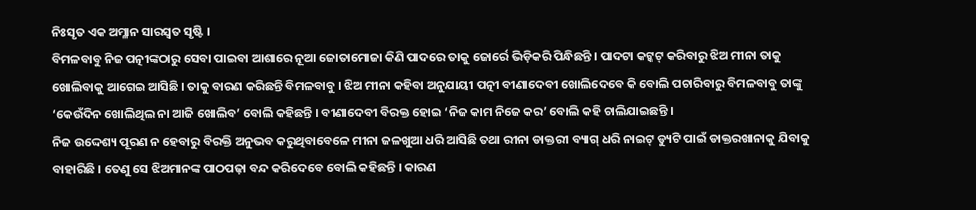ନିଃସୃତ ଏକ ଅମ୍ଳାନ ସାରସ୍ଵତ ସୃଷ୍ଟି ।
ବିମଳବାବୁ ନିଜ ପତ୍ନୀଙ୍କଠାରୁ ସେବା ପାଇବା ଆଶାରେ ନୂଆ ଜୋତାମୋଜା କିଣି ପାଦରେ ତାକୁ ଜୋର୍ରେ ଭିଡ଼ିକରି ପିନ୍ଧିଛନ୍ତି । ପାଦଟା କଟ୍କଟ୍ କରିବାରୁ ଝିଅ ମୀନା ତାକୁ ଖୋଲିବାକୁ ଆଗେଇ ଆସିଛି । ତାକୁ ବାରଣ କରିଛନ୍ତି ବିମଳବାବୁ । ଝିଅ ମୀନା କହିବା ଅନୁଯାୟୀ ପତ୍ନୀ ବୀଣାଦେବୀ ଖୋଲିଦେବେ କି ବୋଲି ପଚାରିବାରୁ ବିମଳବାବୁ ତାଙ୍କୁ ‘କେଉଁଦିନ ଖୋଲିଥିଲ ନା ଆଜି ଖୋଲିବ’ ବୋଲି କହିଛନ୍ତି । ବୀଣାଦେବୀ ବିରକ୍ତ ହୋଇ ‘ନିଜ କାମ ନିଜେ କର’ ବୋଲି କହି ଚାଲିଯାଇଛନ୍ତି ।
ନିଜ ଉଦ୍ଦେଶ୍ୟ ପୂରଣ ନ ହେବାରୁ ବିରକ୍ତି ଅନୁଭବ କରୁଥିବାବେଳେ ମୀନା ଜଳଖୁଆ ଧରି ଆସିଛି ତଥା ରୀନା ଡାକ୍ତରୀ ବ୍ୟାଗ୍ ଧରି ନାଇଟ୍ ଡ୍ୟୁଟି ପାଇଁ ଡାକ୍ତରଖାନାକୁ ଯିବାକୁ ବାହାରିଛି । ତେଣୁ ସେ ଝିଅମାନଙ୍କ ପାଠପଢ଼ା ବନ୍ଦ କରିଦେବେ ବୋଲି କହିଛନ୍ତି । କାରଣ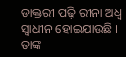ଡାକ୍ତରୀ ପଢ଼ି ରୀନା ଅଧ୍ଵ ସ୍ଵାଧୀନ ହୋଇଯାଉଛି । ତାଙ୍କ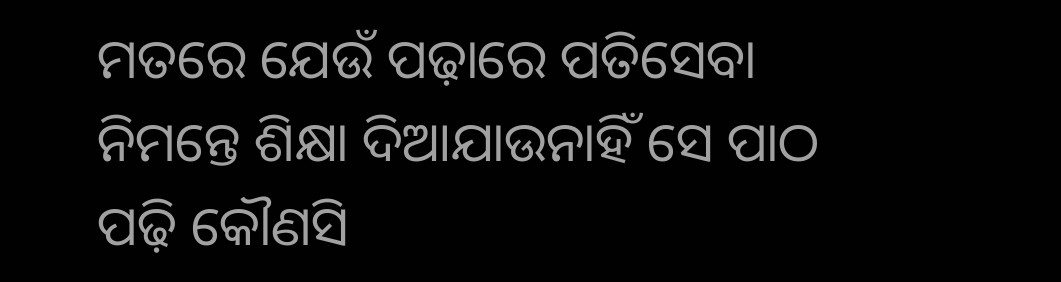ମତରେ ଯେଉଁ ପଢ଼ାରେ ପତିସେବା ନିମନ୍ତେ ଶିକ୍ଷା ଦିଆଯାଉନାହିଁ ସେ ପାଠ ପଢ଼ି କୌଣସି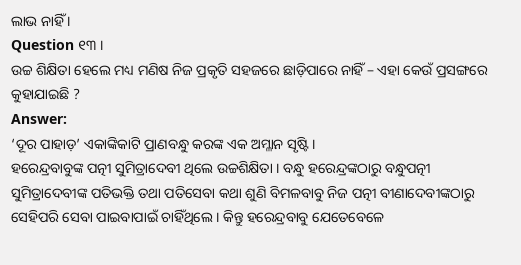ଲାଭ ନାହିଁ ।
Question ୧୩ ।
ଉଚ୍ଚ ଶିକ୍ଷିତା ହେଲେ ମଧ୍ୟ ମଣିଷ ନିଜ ପ୍ରକୃତି ସହଜରେ ଛାଡ଼ିପାରେ ନାହିଁ – ଏହା କେଉଁ ପ୍ରସଙ୍ଗରେ କୁହାଯାଇଛି ?
Answer:
‘ଦୂର ପାହାଡ଼’ ଏକାଙ୍କିକାଟି ପ୍ରାଣବନ୍ଧୁ କରଙ୍କ ଏକ ଅମ୍ଳାନ ସୃଷ୍ଟି ।
ହରେନ୍ଦ୍ରବାବୁଙ୍କ ପତ୍ନୀ ସୁମିତ୍ରାଦେବୀ ଥିଲେ ଉଚ୍ଚଶିକ୍ଷିତା । ବନ୍ଧୁ ହରେନ୍ଦ୍ରଙ୍କଠାରୁ ବନ୍ଧୁପତ୍ନୀ ସୁମିତ୍ରାଦେବୀଙ୍କ ପତିଭକ୍ତି ତଥା ପତିସେବା କଥା ଶୁଣି ବିମଳବାବୁ ନିଜ ପତ୍ନୀ ବୀଣାଦେବୀଙ୍କଠାରୁ ସେହିପରି ସେବା ପାଇବାପାଇଁ ଚାହିଁଥିଲେ । କିନ୍ତୁ ହରେନ୍ଦ୍ରବାବୁ ଯେତେବେଳେ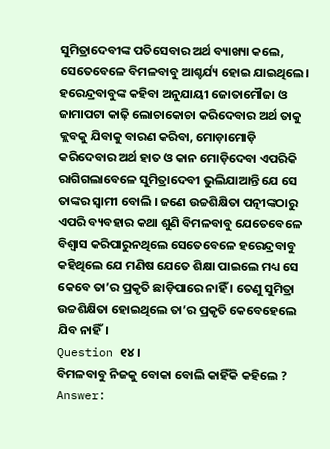ସୁମିତ୍ରାଦେବୀଙ୍କ ପତିସେବାର ଅର୍ଥ ବ୍ୟାଖ୍ୟା କଲେ, ସେତେବେଳେ ବିମଳବାବୁ ଆଶ୍ଚର୍ଯ୍ୟ ହୋଇ ଯାଇଥିଲେ।
ହରେନ୍ଦ୍ରବାବୁଙ୍କ କହିବା ଅନୁଯାୟୀ ଜୋତାମୌଜା ଓ ଜାମାପଟା କାଢ଼ି ଲୋଚାକୋଚା କରିଦେବାର ଅର୍ଥ ତାକୁ କ୍ଲବକୁ ଯିବାକୁ ବାରଣ କରିବା, ମୋଡ଼ାମୋଡ଼ି କରିଦେବାର ଅର୍ଥ ହାତ ଓ କାନ ମୋଡ଼ିଦେବା ଏପରିକି ରାଗିଗଲାବେଳେ ସୁମିତ୍ରାଦେବୀ ଭୁଲିଯାଆନ୍ତି ଯେ ସେ ତାଙ୍କର ସ୍ଵାମୀ ବୋଲି । ଜଣେ ଉଚ୍ଚଶିକ୍ଷିତା ପତ୍ନୀଙ୍କଠାରୁ ଏପରି ବ୍ୟବହାର କଥା ଶୁଣି ବିମଳବାବୁ ଯେତେବେଳେ ବିଶ୍ବାସ କରିପାରୁନଥିଲେ ସେତେବେଳେ ହରେନ୍ଦ୍ରବାବୁ କହିଥିଲେ ଯେ ମଣିଷ ଯେତେ ଶିକ୍ଷା ପାଇଲେ ମଧ୍ୟ ସେ କେବେ ତା’ର ପ୍ରକୃତି ଛାଡ଼ିପାରେ ନାହିଁ । ତେଣୁ ସୁମିତ୍ରା ଉଚ୍ଚଶିକ୍ଷିତା ହୋଇଥିଲେ ତା’ର ପ୍ରକୃତି କେବେହେଲେ ଯିବ ନାହିଁ।
Question ୧୪।
ବିମଳବାବୁ ନିଜକୁ ବୋକା ବୋଲି କାହିଁକି କହିଲେ ?
Answer: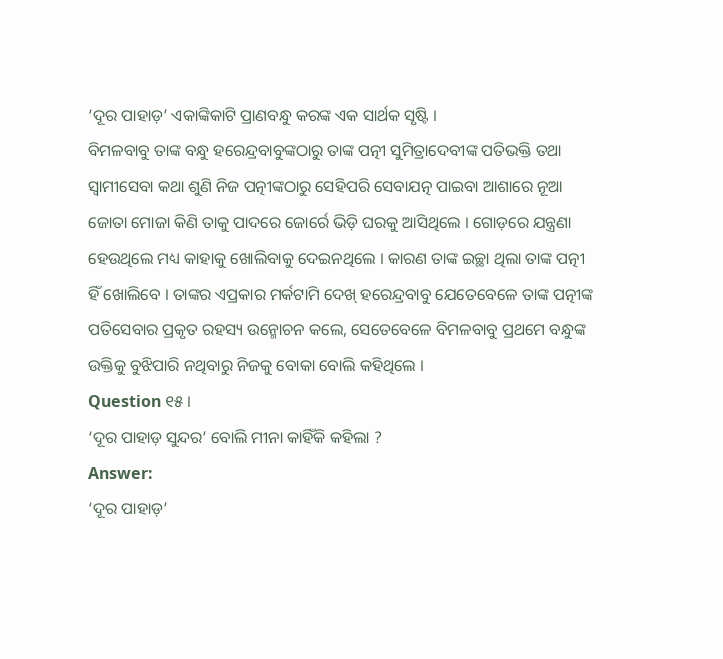‘ଦୂର ପାହାଡ଼’ ଏକାଙ୍କିକାଟି ପ୍ରାଣବନ୍ଧୁ କରଙ୍କ ଏକ ସାର୍ଥକ ସୃଷ୍ଟି ।
ବିମଳବାବୁ ତାଙ୍କ ବନ୍ଧୁ ହରେନ୍ଦ୍ରବାବୁଙ୍କଠାରୁ ତାଙ୍କ ପତ୍ନୀ ସୁମିତ୍ରାଦେବୀଙ୍କ ପତିଭକ୍ତି ତଥା ସ୍ଵାମୀସେବା କଥା ଶୁଣି ନିଜ ପତ୍ନୀଙ୍କଠାରୁ ସେହିପରି ସେବାଯତ୍ନ ପାଇବା ଆଶାରେ ନୂଆ ଜୋତା ମୋଜା କିଣି ତାକୁ ପାଦରେ ଜୋର୍ରେ ଭିଡ଼ି ଘରକୁ ଆସିଥିଲେ । ଗୋଡ଼ରେ ଯନ୍ତ୍ରଣା ହେଉଥିଲେ ମଧ୍ୟ କାହାକୁ ଖୋଲିବାକୁ ଦେଇନଥିଲେ । କାରଣ ତାଙ୍କ ଇଚ୍ଛା ଥିଲା ତାଙ୍କ ପତ୍ନୀ ହିଁ ଖୋଲିବେ । ତାଙ୍କର ଏପ୍ରକାର ମର୍କଟାମି ଦେଖ୍ ହରେନ୍ଦ୍ରବାବୁ ଯେତେବେଳେ ତାଙ୍କ ପତ୍ନୀଙ୍କ ପତିସେବାର ପ୍ରକୃତ ରହସ୍ୟ ଉନ୍ମୋଚନ କଲେ, ସେତେବେଳେ ବିମଳବାବୁ ପ୍ରଥମେ ବନ୍ଧୁଙ୍କ ଉକ୍ତିକୁ ବୁଝିପାରି ନଥିବାରୁ ନିଜକୁ ବୋକା ବୋଲି କହିଥିଲେ ।
Question ୧୫ ।
‘ଦୂର ପାହାଡ଼ ସୁନ୍ଦର’ ବୋଲି ମୀନା କାହିଁକି କହିଲା ?
Answer:
‘ଦୂର ପାହାଡ଼’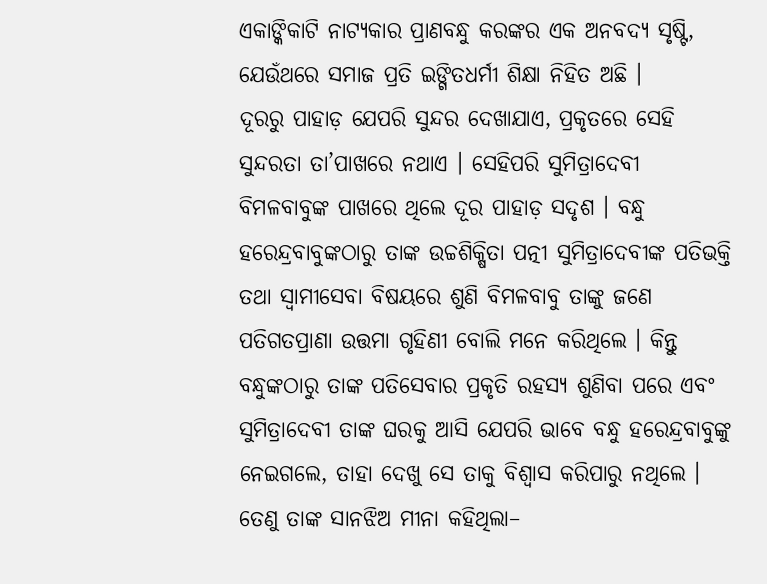ଏକାଙ୍କିକାଟି ନାଟ୍ୟକାର ପ୍ରାଣବନ୍ଧୁ କରଙ୍କର ଏକ ଅନବଦ୍ୟ ସୃଷ୍ଟି, ଯେଉଁଥରେ ସମାଜ ପ୍ରତି ଇଙ୍ଗିତଧର୍ମୀ ଶିକ୍ଷା ନିହିତ ଅଛି ।
ଦୂରରୁ ପାହାଡ଼ ଯେପରି ସୁନ୍ଦର ଦେଖାଯାଏ, ପ୍ରକୃତରେ ସେହି ସୁନ୍ଦରତା ତା’ପାଖରେ ନଥାଏ । ସେହିପରି ସୁମିତ୍ରାଦେବୀ ବିମଳବାବୁଙ୍କ ପାଖରେ ଥିଲେ ଦୂର ପାହାଡ଼ ସଦୃଶ । ବନ୍ଧୁ ହରେନ୍ଦ୍ରବାବୁଙ୍କଠାରୁ ତାଙ୍କ ଉଚ୍ଚଶିକ୍ଷିତା ପତ୍ନୀ ସୁମିତ୍ରାଦେବୀଙ୍କ ପତିଭକ୍ତି ତଥା ସ୍ଵାମୀସେବା ବିଷୟରେ ଶୁଣି ବିମଳବାବୁ ତାଙ୍କୁ ଜଣେ ପତିଗତପ୍ରାଣା ଉତ୍ତମା ଗୃହିଣୀ ବୋଲି ମନେ କରିଥିଲେ । କିନ୍ତୁ ବନ୍ଧୁଙ୍କଠାରୁ ତାଙ୍କ ପତିସେବାର ପ୍ରକୃତି ରହସ୍ୟ ଶୁଣିବା ପରେ ଏବଂ ସୁମିତ୍ରାଦେବୀ ତାଙ୍କ ଘରକୁ ଆସି ଯେପରି ଭାବେ ବନ୍ଧୁ ହରେନ୍ଦ୍ରବାବୁଙ୍କୁ ନେଇଗଲେ, ତାହା ଦେଖୁ ସେ ତାକୁ ବିଶ୍ଵାସ କରିପାରୁ ନଥିଲେ । ତେଣୁ ତାଙ୍କ ସାନଝିଅ ମୀନା କହିଥିଲା–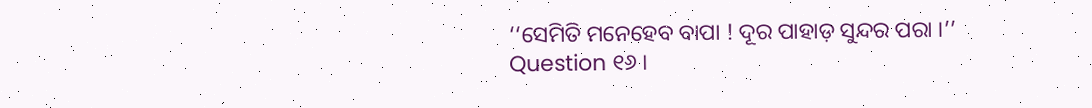‘‘ସେମିତି ମନେହେବ ବାପା ! ଦୂର ପାହାଡ଼ ସୁନ୍ଦର ପରା ।’’
Question ୧୬ ।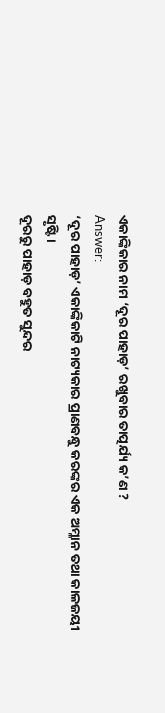ଏକାଙ୍କିକାର ନାମ ‘ଦୂର ପାହାଡ଼’ ରଖୁବାର ତାତ୍ପର୍ଯ୍ୟ କ’ଣ ?
Answer:
‘ଦୂର ପାହାଡ଼’ ଏକାଙ୍କିକାଟି ନାଟ୍ୟକାର ପ୍ରାଣବନ୍ଧୁ କରଙ୍କର ଏକ ଅମ୍ଳାନ ତଥା କାଳଜୟୀ ସୃଷ୍ଟି ।
ଦୂରରୁ ପାହାଡ଼ ବହୁତ ସୁନ୍ଦର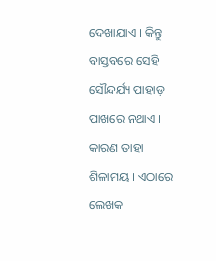ଦେଖାଯାଏ । କିନ୍ତୁ ବାସ୍ତବରେ ସେହି ସୌନ୍ଦର୍ଯ୍ୟ ପାହାଡ଼ ପାଖରେ ନଥାଏ । କାରଣ ତାହା ଶିଳାମୟ । ଏଠାରେ ଲେଖକ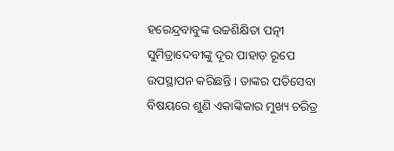ହରେନ୍ଦ୍ରବାବୁଙ୍କ ଉଚ୍ଚଶିକ୍ଷିତା ପତ୍ନୀ ସୁମିତ୍ରାଦେବୀଙ୍କୁ ଦୂର ପାହାଡ଼ ରୂପେ ଉପସ୍ଥାପନ କରିଛନ୍ତି । ତାଙ୍କର ପତିସେବା ବିଷୟରେ ଶୁଣି ଏକାଙ୍କିକାର ମୁଖ୍ୟ ଚରିତ୍ର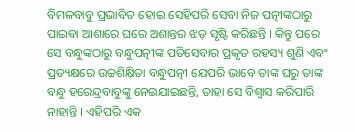ବିମଳବାବୁ ପ୍ରଭାବିତ ହୋଇ ସେହିପରି ସେବା ନିଜ ପତ୍ନୀଙ୍କଠାରୁ ପାଇବା ଆଶାରେ ଘରେ ଅଶାନ୍ତର ଝଡ଼ ସୃଷ୍ଟି କରିଛନ୍ତି । କିନ୍ତୁ ପରେ ସେ ବନ୍ଧୁଙ୍କଠାରୁ ବନ୍ଧୁପତ୍ନୀଙ୍କ ପତିସେବାର ପ୍ରକୃତ ରହସ୍ୟ ଶୁଣି ଏବଂ ପ୍ରତ୍ୟକ୍ଷରେ ଉଚ୍ଚଶିକ୍ଷିତା ବନ୍ଧୁପତ୍ନୀ ଯେପରି ଭାବେ ତାଙ୍କ ଘରୁ ତାଙ୍କ ବନ୍ଧୁ ହରେନ୍ଦ୍ରବାବୁଙ୍କୁ ନେଇଯାଇଛନ୍ତି, ତାହା ସେ ବିଶ୍ଵାସ କରିପାରି ନାହାନ୍ତି । ଏହିପରି ଏକ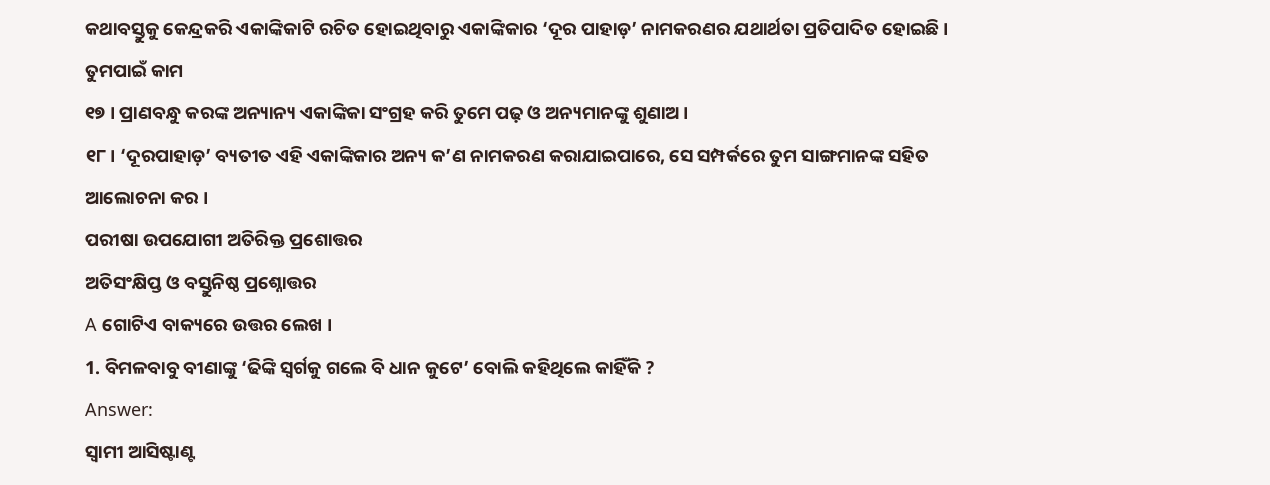କଥାବସ୍ତୁକୁ କେନ୍ଦ୍ରକରି ଏକାଙ୍କିକାଟି ରଚିତ ହୋଇଥିବାରୁ ଏକାଙ୍କିକାର ‘ଦୂର ପାହାଡ଼’ ନାମକରଣର ଯଥାର୍ଥତା ପ୍ରତିପାଦିତ ହୋଇଛି ।
ତୁମପାଇଁ କାମ
୧୭ । ପ୍ରାଣବନ୍ଧୁ କରଙ୍କ ଅନ୍ୟାନ୍ୟ ଏକାଙ୍କିକା ସଂଗ୍ରହ କରି ତୁମେ ପଢ଼ ଓ ଅନ୍ୟମାନଙ୍କୁ ଶୁଣାଅ ।
୧୮। ‘ଦୂରପାହାଡ଼’ ବ୍ୟତୀତ ଏହି ଏକାଙ୍କିକାର ଅନ୍ୟ କ’ଣ ନାମକରଣ କରାଯାଇପାରେ, ସେ ସମ୍ପର୍କରେ ତୁମ ସାଙ୍ଗମାନଙ୍କ ସହିତ ଆଲୋଚନା କର ।
ପରୀଷା ଉପଯୋଗୀ ଅତିରିକ୍ତ ପ୍ରଶୋତ୍ତର
ଅତିସଂକ୍ଷିପ୍ତ ଓ ବସ୍ତୁନିଷ୍ଠ ପ୍ରଶ୍ନୋତ୍ତର
A ଗୋଟିଏ ବାକ୍ୟରେ ଉତ୍ତର ଲେଖ ।
1. ବିମଳବାବୁ ବୀଣାଙ୍କୁ ‘ଢିଙ୍କି ସ୍ବର୍ଗକୁ ଗଲେ ବି ଧାନ କୁଟେ’ ବୋଲି କହିଥିଲେ କାହିଁକି ?
Answer:
ସ୍ଵାମୀ ଆସିଷ୍ଟାଣ୍ଟ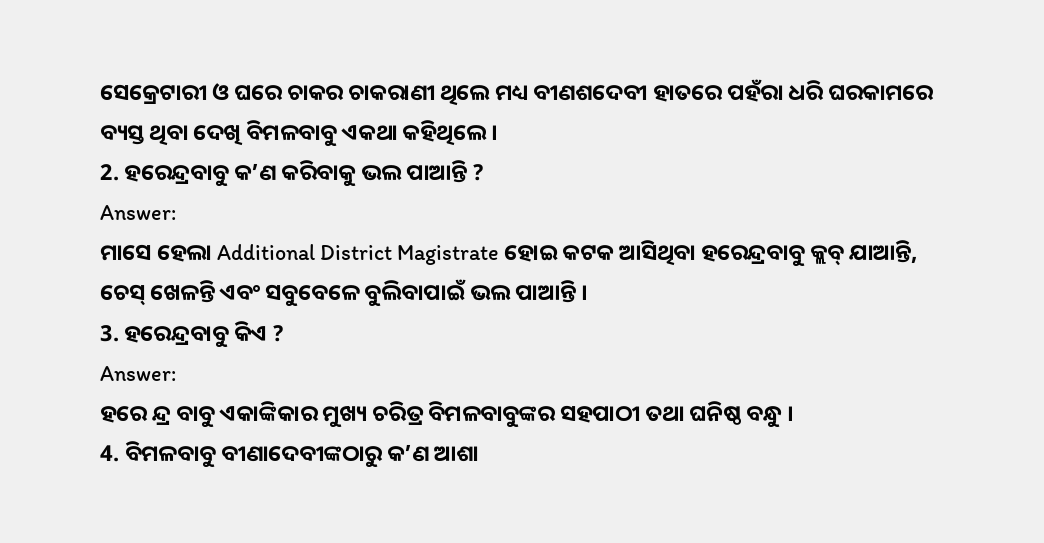ସେକ୍ରେଟାରୀ ଓ ଘରେ ଚାକର ଚାକରାଣୀ ଥିଲେ ମଧ୍ୟ ବୀଣଶଦେବୀ ହାତରେ ପହଁରା ଧରି ଘରକାମରେ ବ୍ୟସ୍ତ ଥିବା ଦେଖି ବିମଳବାବୁ ଏକଥା କହିଥିଲେ ।
2. ହରେନ୍ଦ୍ରବାବୁ କ’ଣ କରିବାକୁ ଭଲ ପାଆନ୍ତି ?
Answer:
ମାସେ ହେଲା Additional District Magistrate ହୋଇ କଟକ ଆସିଥିବା ହରେନ୍ଦ୍ରବାବୁ କ୍ଲବ୍ ଯାଆନ୍ତି, ଚେସ୍ ଖେଳନ୍ତି ଏବଂ ସବୁବେଳେ ବୁଲିବାପାଇଁ ଭଲ ପାଆନ୍ତି ।
3. ହରେନ୍ଦ୍ରବାବୁ କିଏ ?
Answer:
ହରେ ନ୍ଦ୍ର ବାବୁ ଏକାଙ୍କିକାର ମୁଖ୍ୟ ଚରିତ୍ର ବିମଳବାବୁଙ୍କର ସହପାଠୀ ତଥା ଘନିଷ୍ଠ ବନ୍ଧୁ ।
4. ବିମଳବାବୁ ବୀଣାଦେବୀଙ୍କଠାରୁ କ’ଣ ଆଶା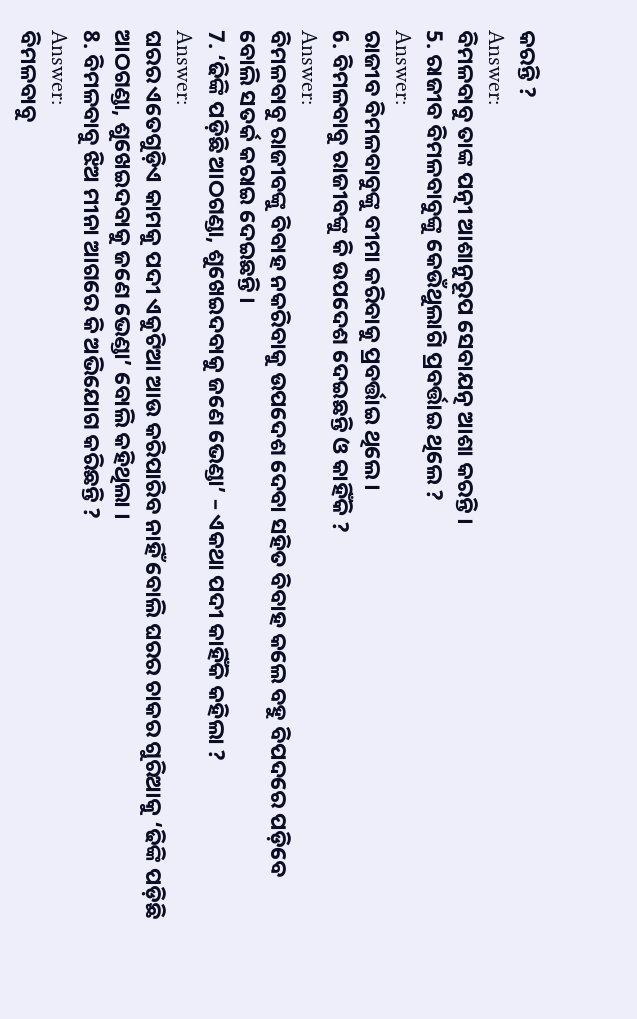କରନ୍ତି ?
Answer:
ବିମଳବାବୁ ତାଙ୍କ ପତ୍ନୀ ଆଶାନୁରୂପ ସେବାଯତ୍ନ ଆଶା କରନ୍ତି ।
5. ରାଜୀବ ବିମଳବାବୁଙ୍କୁ କେଉଁଥୁଲାଗି ପ୍ରବର୍ତ୍ତାଇ ଥିଲେ ?
Answer:
ରାଜୀବ ବିମଳବାବୁଙ୍କୁ ବୀମା କରିବାକୁ ପ୍ରବର୍ତ୍ତାଇ ଥିଲେ ।
6. ବିମଳବାବୁ ରାଜୀବଙ୍କୁ କି ଉପଦେଶ ଦେଇଛନ୍ତି ଓ କାହିଁକି ?
Answer:
ବିମଳବାବୁ ରାଜୀବଙ୍କୁ ବିବାହ ନକରିବାକୁ ଉପଦେଶ ଦେବା ସହିତ ବିବାହ କଲେ ବହୁ ବିପଦରେ ପଡ଼ିବେ ବୋଲି ସତର୍କ କରାଇ ଦେଇଛନ୍ତି ।
7. ‘ଢିଙ୍କି ପଡ଼ିଛି ଆଠଗଣ୍ଡା, ଶୁଖେଇଦବାକୁ ଜଣେ ଭେଣ୍ଡା’ – ଏକଥା ପଦୀ କାହିଁକି କହିଲା ?
Answer:
ଘରର ଏତେଗୁଡ଼ିଏ କାମକୁ ପଦୀ ଏକୁଟିଆ ଆଉ କରିପାରିବ ନାହିଁ ବୋଲି ଘରର ଚାକର ଗୁରିଆକୁ ‘ଢିଙ୍କି ପଡ଼ିଛି ଆଠଗଣ୍ଡା, ଶୁଖେଇଦବାକୁ ଜଣେ ଭେଣ୍ଡା’ ବୋଲି କହିଥିଲା ।
8. ବିମଳବାବୁ ଝିଅ ମୀନା ଆଗରେ କି ଅଭିଯୋଗ କରିଛନ୍ତି ?
Answer:
ବିମଳବାବୁ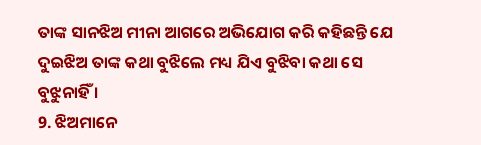ତାଙ୍କ ସାନଝିଅ ମୀନା ଆଗରେ ଅଭିଯୋଗ କରି କହିଛନ୍ତି ଯେ ଦୁଇଝିଅ ତାଙ୍କ କଥା ବୁଝିଲେ ମଧ୍ୟ ଯିଏ ବୁଝିବା କଥା ସେ ବୁଝୁନାହିଁ ।
9. ଝିଅମାନେ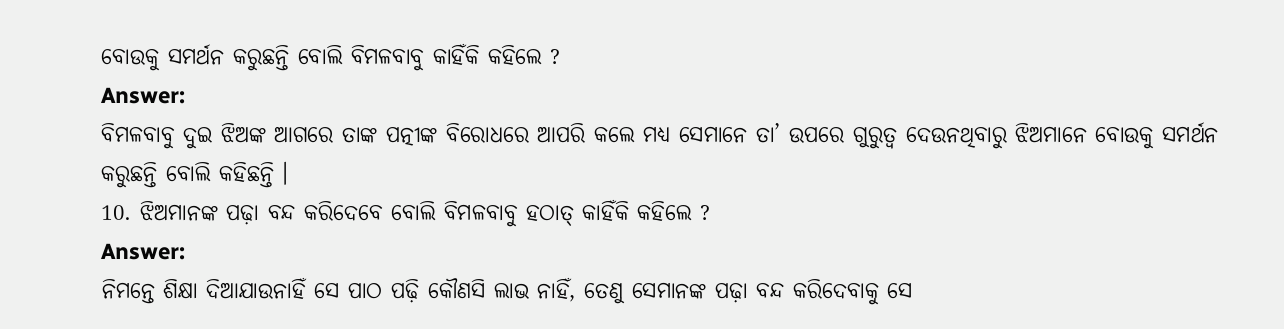ବୋଉକୁ ସମର୍ଥନ କରୁଛନ୍ତି ବୋଲି ବିମଳବାବୁ କାହିଁକି କହିଲେ ?
Answer:
ବିମଳବାବୁ ଦୁଇ ଝିଅଙ୍କ ଆଗରେ ତାଙ୍କ ପତ୍ନୀଙ୍କ ବିରୋଧରେ ଆପରି କଲେ ମଧ୍ୟ ସେମାନେ ତା’ ଉପରେ ଗୁରୁତ୍ଵ ଦେଉନଥିବାରୁ ଝିଅମାନେ ବୋଉକୁ ସମର୍ଥନ କରୁଛନ୍ତି ବୋଲି କହିଛନ୍ତି ।
10. ଝିଅମାନଙ୍କ ପଢ଼ା ବନ୍ଦ କରିଦେବେ ବୋଲି ବିମଳବାବୁ ହଠାତ୍ କାହିଁକି କହିଲେ ?
Answer:
ନିମନ୍ତେ ଶିକ୍ଷା ଦିଆଯାଉନାହିଁ ସେ ପାଠ ପଢ଼ି କୌଣସି ଲାଭ ନାହିଁ, ତେଣୁ ସେମାନଙ୍କ ପଢ଼ା ବନ୍ଦ କରିଦେବାକୁ ସେ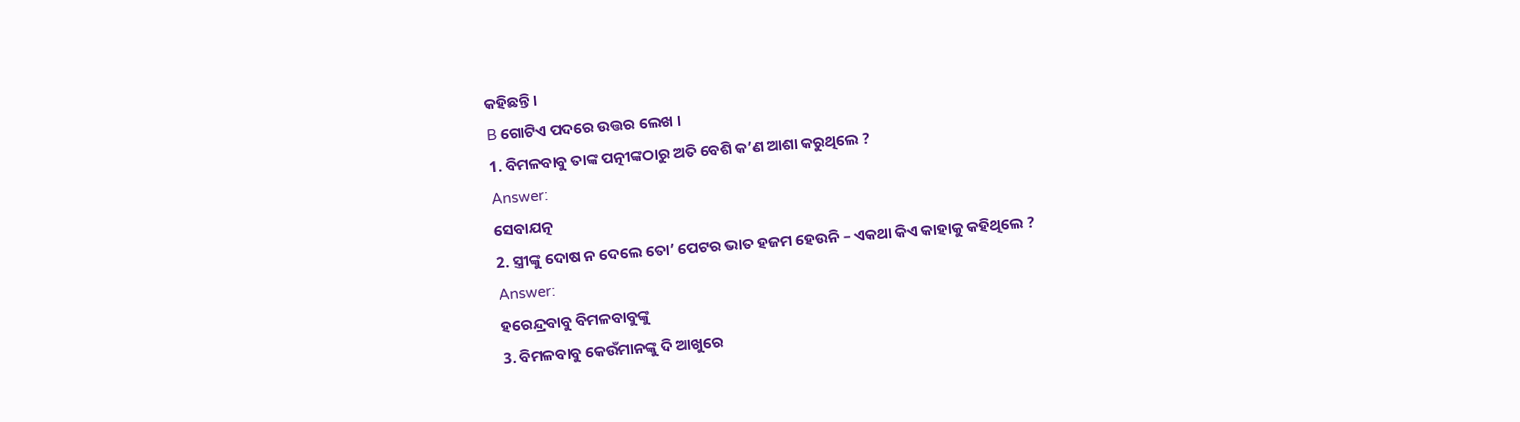କହିଛନ୍ତି ।
B ଗୋଟିଏ ପଦରେ ଉତ୍ତର ଲେଖ ।
1. ବିମଳବାବୁ ତାଙ୍କ ପତ୍ନୀଙ୍କଠାରୁ ଅତି ବେଶି କ’ଣ ଆଶା କରୁଥିଲେ ?
Answer:
ସେବାଯତ୍ନ
2. ସ୍ତ୍ରୀଙ୍କୁ ଦୋଷ ନ ଦେଲେ ତୋ’ ପେଟର ଭାତ ହଜମ ହେଉନି – ଏକଥା କିଏ କାହାକୁ କହିଥିଲେ ?
Answer:
ହରେନ୍ଦ୍ରବାବୁ ବିମଳବାବୁଙ୍କୁ
3. ବିମଳବାବୁ କେଉଁମାନଙ୍କୁ ଦି ଆଖୁରେ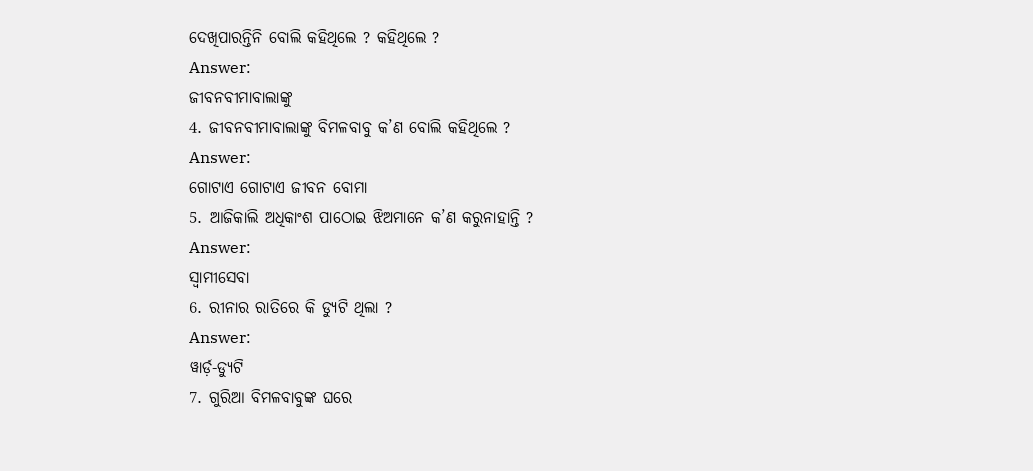ଦେଖିପାରନ୍ତିନି ବୋଲି କହିଥିଲେ ? କହିଥିଲେ ?
Answer:
ଜୀବନବୀମାବାଲାଙ୍କୁ
4. ଜୀବନବୀମାବାଲାଙ୍କୁ ବିମଳବାବୁ କ’ଣ ବୋଲି କହିଥିଲେ ?
Answer:
ଗୋଟାଏ ଗୋଟାଏ ଜୀବନ ବୋମା
5. ଆଜିକାଲି ଅଧିକାଂଶ ପାଠୋଇ ଝିଅମାନେ କ’ଣ କରୁନାହାନ୍ତି ?
Answer:
ସ୍ଵାମୀସେବା
6. ରୀନାର ରାତିରେ କି ଡ୍ୟୁଟି ଥିଲା ?
Answer:
ୱାର୍ଡ଼-ଡ୍ୟୁଟି
7. ଗୁରିଆ ବିମଳବାବୁଙ୍କ ଘରେ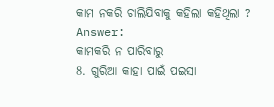କାମ ନକରି ଚାଲିଯିବାକୁ କହିଲା କହିଥିଲା ?
Answer:
କାମକରି ନ ପାରିବାରୁ
8. ଗୁରିଆ କାହା ପାଇଁ ପଇସା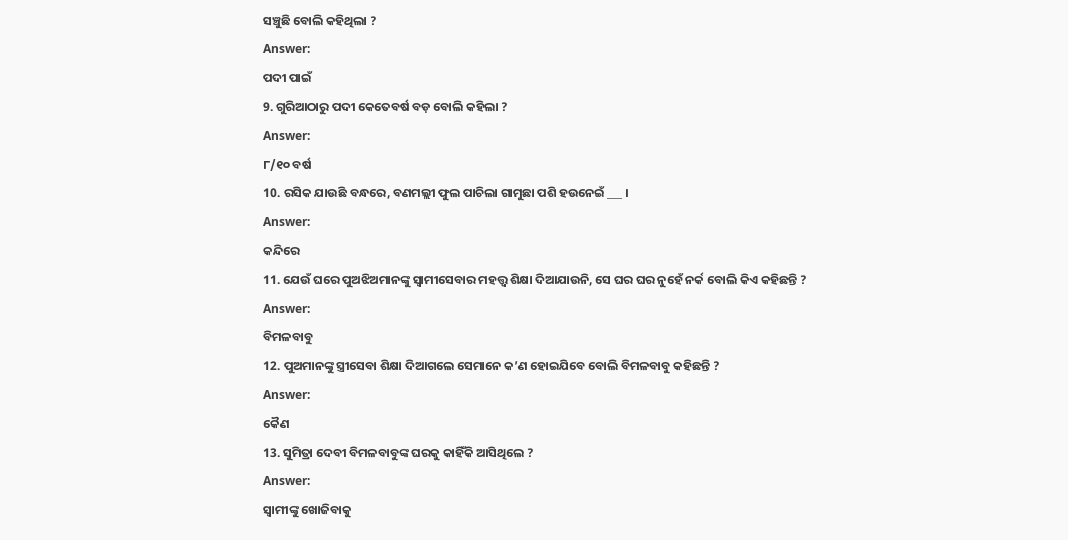ସଞ୍ଚୁଛି ବୋଲି କହିଥିଲା ?
Answer:
ପଦୀ ପାଇଁ
9. ଗୁରିଆଠାରୁ ପଦୀ କେତେବର୍ଷ ବଡ଼ ବୋଲି କହିଲା ?
Answer:
୮/୧୦ ବର୍ଷ
10. ରସିକ ଯାଉଛି ବନ୍ଧରେ, ବଣମଲ୍ଲୀ ଫୁଲ ପାଚିଲା ଗାମୁଛା ପଶି ହଉନେଇଁ ___ ।
Answer:
କନ୍ଦିରେ
11. ଯେଉଁ ଘରେ ପୁଅଝିଅମାନଙ୍କୁ ସ୍ୱାମୀସେବାର ମହତ୍ତ୍ବ ଶିକ୍ଷା ଦିଆଯାଉନି, ସେ ଘର ଘର ନୁହେଁ ନର୍କ ବୋଲି କିଏ କହିଛନ୍ତି ?
Answer:
ବିମଳବାବୁ
12. ପୁଅମାନଙ୍କୁ ସ୍ତ୍ରୀସେବା ଶିକ୍ଷା ଦିଆଗଲେ ସେମାନେ କ’ଣ ହୋଇଯିବେ ବୋଲି ବିମଳବାବୁ କହିଛନ୍ତି ?
Answer:
କୈଣ
13. ସୁମିତ୍ରା ଦେବୀ ବିମଳବାବୁଙ୍କ ଘରକୁ କାହିଁକି ଆସିଥିଲେ ?
Answer:
ସ୍ଵାମୀଙ୍କୁ ଖୋଜିବାକୁ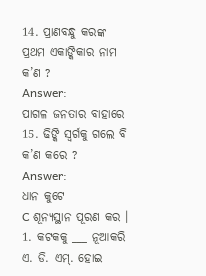14. ପ୍ରାଣବନ୍ଧୁ କରଙ୍କ ପ୍ରଥମ ଏକାଙ୍କିକାର ନାମ କ’ଣ ?
Answer:
ପାଗଳ ଜନତାର ବାହାରେ
15. ଢିଙ୍କି ସ୍ବର୍ଗକୁ ଗଲେ ବି କ’ଣ କରେ ?
Answer:
ଧାନ କୁଟେ
C ଶୂନ୍ୟସ୍ଥାନ ପୂରଣ କର ।
1. କଟକକୁ ___ ନୂଆକରି ଏ. ଡି. ଏମ୍. ହୋଇ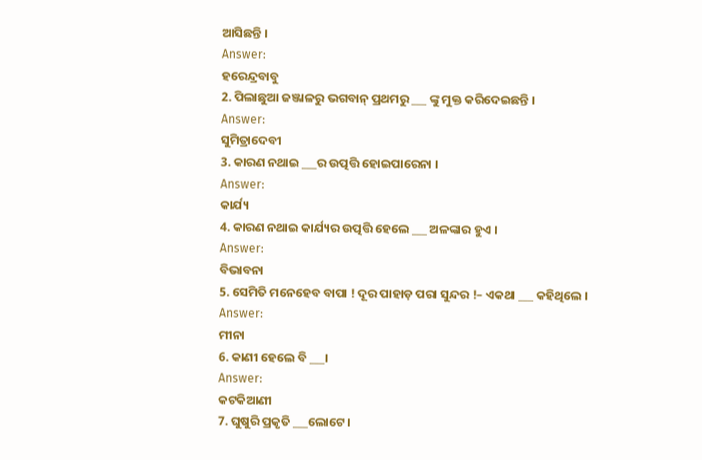ଆସିଛନ୍ତି ।
Answer:
ହରେନ୍ଦ୍ରବାବୁ
2. ପିଲାଛୁଆ ଜଞ୍ଜାଳରୁ ଭଗବାନ୍ ପ୍ରଥମରୁ ___ ଙ୍କୁ ମୁକ୍ତ କରିଦେଇଛନ୍ତି ।
Answer:
ସୁମିତ୍ରାଦେବୀ
3. କାରଣ ନଥାଇ ___ର ଉତ୍ପତ୍ତି ହୋଇପାରେନା ।
Answer:
କାର୍ଯ୍ୟ
4. କାରଣ ନଥାଇ କାର୍ଯ୍ୟର ଉତ୍ପତ୍ତି ହେଲେ ___ ଅଳଙ୍କାର ହୁଏ ।
Answer:
ବିଭାବନା
5. ସେମିତି ମନେହେବ ବାପା ! ଦୂର ପାହାଡ଼ ପରା ସୁନ୍ଦର !– ଏକଥା ___ କହିଥିଲେ ।
Answer:
ମୀନା
6. କାଣୀ ହେଲେ ବି ___।
Answer:
କଟକିଆଣୀ
7. ଘୁଷୁରି ପ୍ରକୃତି ___ଲୋଟେ ।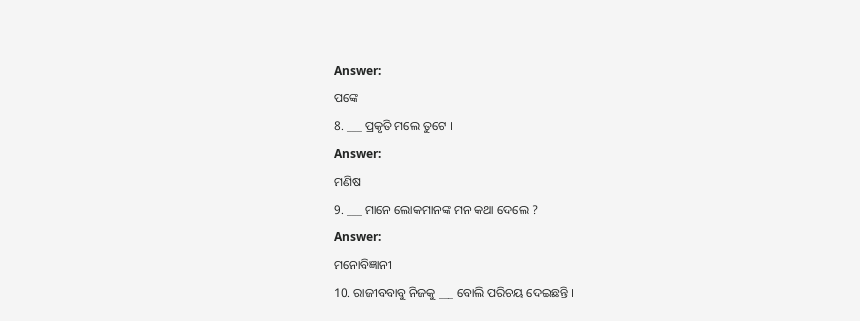Answer:
ପଙ୍କେ
8. ___ ପ୍ରକୃତି ମଲେ ତୁଟେ ।
Answer:
ମଣିଷ
9. ___ ମାନେ ଲୋକମାନଙ୍କ ମନ କଥା ଦେଲେ ?
Answer:
ମନୋବିଜ୍ଞାନୀ
10. ରାଜୀବବାବୁ ନିଜକୁ ___ ବୋଲି ପରିଚୟ ଦେଇଛନ୍ତି ।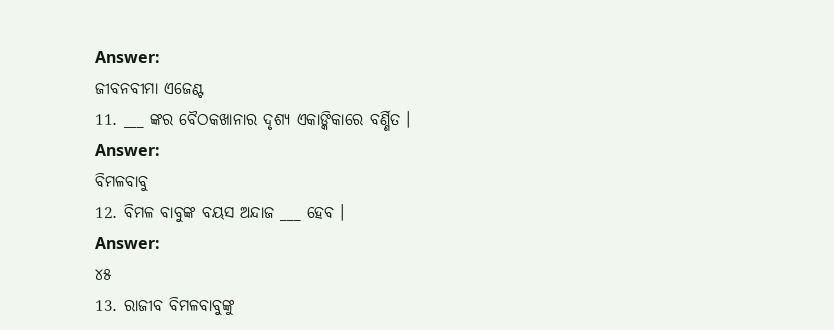Answer:
ଜୀବନବୀମା ଏଜେଣ୍ଟ
11. ___ ଙ୍କର ବୈଠକଖାନାର ଦୃଶ୍ୟ ଏକାଙ୍କିକାରେ ବର୍ଣ୍ଣିତ ।
Answer:
ବିମଳବାବୁ
12. ବିମଳ ବାବୁଙ୍କ ବୟସ ଅନ୍ଦାଜ ___ ହେବ ।
Answer:
୪୫
13. ରାଜୀବ ବିମଳବାବୁଙ୍କୁ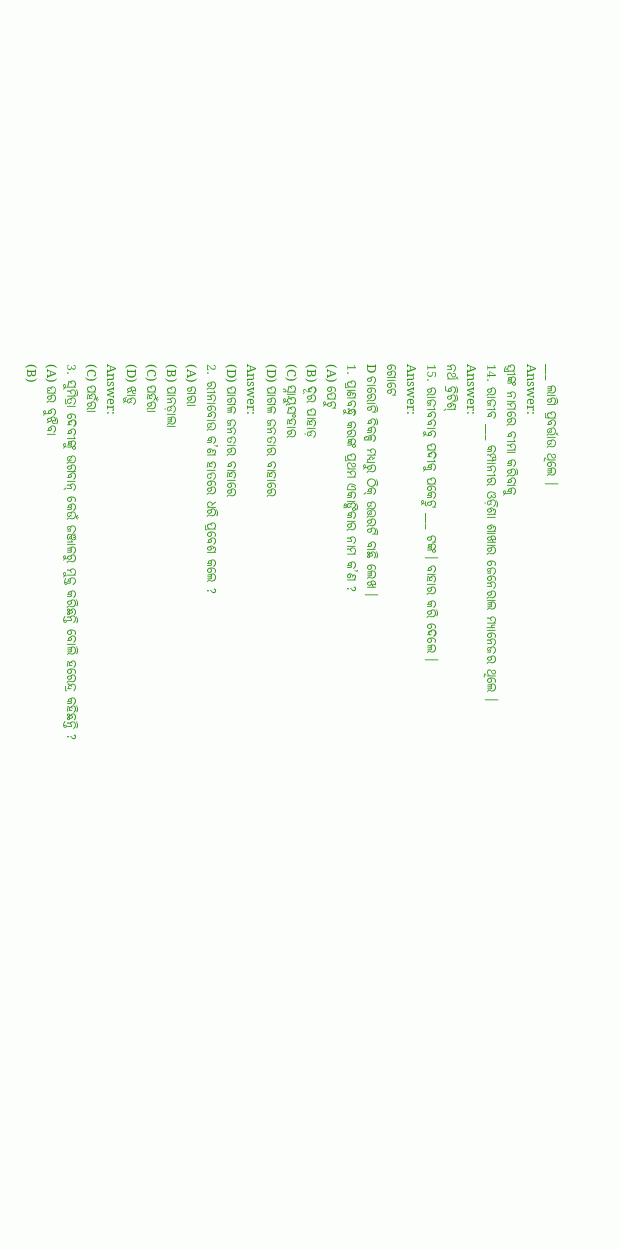___ ଲାଗି ପ୍ରବର୍ତ୍ତାଉ ଥିଲେ ।
Answer:
ସ୍ତ୍ରୀଙ୍କ ନାମରେ ବୀମା କରିବାକୁ
14. ରାଜୀବ ___ କମ୍ପାନୀର ଓଡ଼ିଶା ଶାଖାର ଜେନେରାଲ ମ୍ୟାନେଜର ଥିଲେ ।
Answer:
ନର୍ଥ ବ୍ରିଟିଶ୍
15. ରାଜୀବବାବୁ ପଦୀକୁ ପକେଟ୍ରୁ ___ ଟଙ୍କ। ବାହାର କରି ଦେଲେ ।
Answer:
ଗୋଟେ
D ଚାରୋଟି ବିକଳ୍ପ ମଧ୍ୟରୁ ଠିକ୍ ଉତ୍ତରଟି ବାଛି ଲେଖ ।
1. ପ୍ରାଣବନ୍ଧୁ କରଙ୍କ ପ୍ରଥମ ଏକାଙ୍କିକାର ନାମ କ’ଣ ?
(A) ପେଟୁ
(B) ଦୂର ପାହାଡ଼
(C) ସ୍ନାୟୁସଂହାର
(D) ପାଗଳ ଜନତାର ବାହାରେ
Answer:
(D) ପାଗଳ ଜନତାର ବାହାରେ
2. ରୀନାବୋଉ କ’ଣ ହାତରେ ଧରି ପ୍ରବେଶ କଲେ ?
(A) ଗରା
(B) ପାନଡ଼ାଲା
(C) ପହଁରା
(D) ଝାଡ଼ୁ
Answer:
(C) ପହଁରା
3. ସୁମିତ୍ରା ଦେବୀଙ୍କୁ ଭଗବାନ୍ କେଉଁ ଜଞ୍ଜାଳରୁ ମୁକ୍ତ କରିଛନ୍ତି ବୋଲି ହରେନ୍ଦ୍ର କହିଛନ୍ତି ?
(A) ଘର ବୁଝିବା
(B)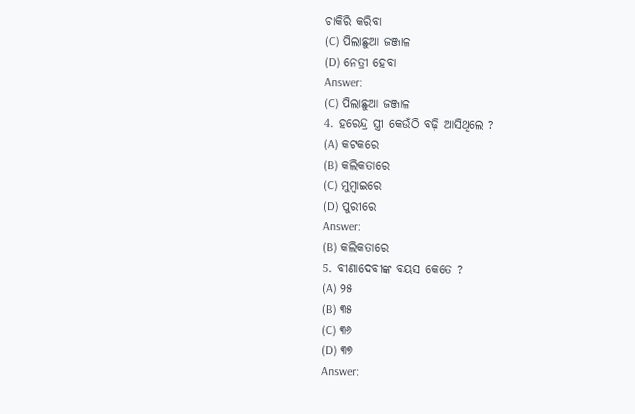ଚାକିରି କରିବା
(C) ପିଲାଛୁଆ ଜଞ୍ଜାଳ
(D) ନେତ୍ରୀ ହେବା
Answer:
(C) ପିଲାଛୁଆ ଜଞ୍ଜାଳ
4. ହରେନ୍ଦ୍ର ସ୍ତ୍ରୀ କେଉଁଠି ବଢ଼ି ଆସିଥିଲେ ?
(A) କଟକରେ
(B) କଲିକତାରେ
(C) ମୁମ୍ବାଇରେ
(D) ପୁରୀରେ
Answer:
(B) କଲିକତାରେ
5. ବୀଣାଦେବୀଙ୍କ ବୟସ କେତେ ?
(A) ୨୫
(B) ୩୫
(C) ୩୬
(D) ୩୭
Answer: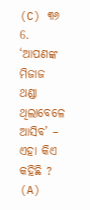(C) ୩୬
6. ‘ଆପଣଙ୍କ ମିଜାଜ ଥଣ୍ଡା ଥିଲାବେଳେ ଆସିବ’ – ଏହା କିଏ କହିଛି ?
(A)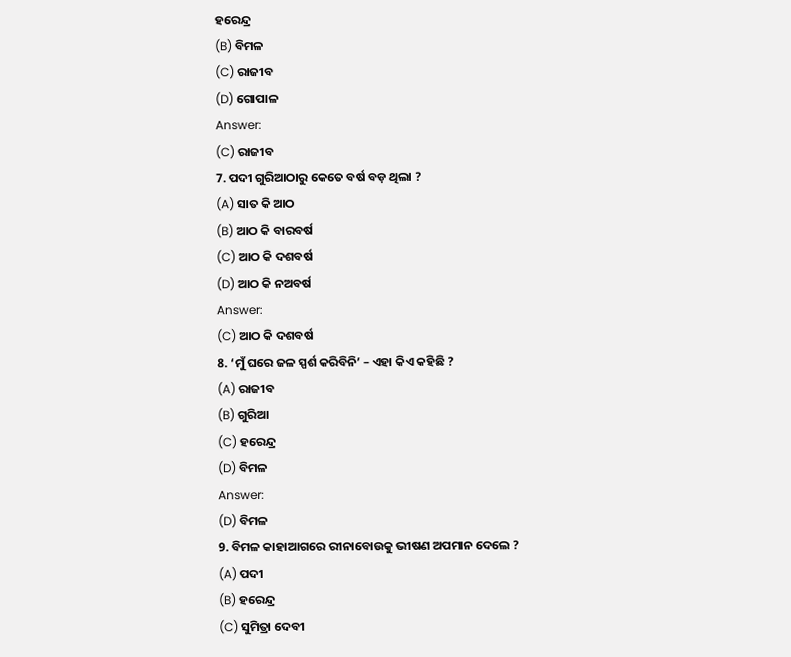ହରେନ୍ଦ୍ର
(B) ବିମଳ
(C) ରାଜୀବ
(D) ଗୋପାଳ
Answer:
(C) ରାଜୀବ
7. ପଦୀ ଗୁରିଆଠାରୁ କେତେ ବର୍ଷ ବଡ଼ ଥିଲା ?
(A) ସାତ କି ଆଠ
(B) ଆଠ କି ବାରବର୍ଷ
(C) ଆଠ କି ଦଶବର୍ଷ
(D) ଆଠ କି ନଅବର୍ଷ
Answer:
(C) ଆଠ କି ଦଶବର୍ଷ
8. ‘ମୁଁ ଘରେ ଜଳ ସ୍ପର୍ଶ କରିବିନି’ – ଏହା କିଏ କହିଛି ?
(A) ରାଜୀବ
(B) ଗୁରିଆ
(C) ହରେନ୍ଦ୍ର
(D) ବିମଳ
Answer:
(D) ବିମଳ
9. ବିମଳ କାହାଆଗରେ ରୀନାବୋଉକୁ ଭୀଷଣ ଅପମାନ ଦେଲେ ?
(A) ପଦୀ
(B) ହରେନ୍ଦ୍ର
(C) ସୁମିତ୍ରା ଦେବୀ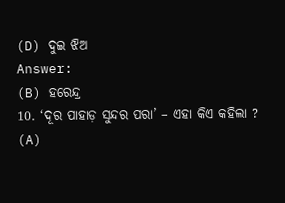(D) ଦୁଇ ଝିଅ
Answer:
(B) ହରେନ୍ଦ୍ର
10. ‘ଦୂର ପାହାଡ଼ ସୁନ୍ଦର ପରା’ – ଏହା କିଏ କହିଲା ?
(A)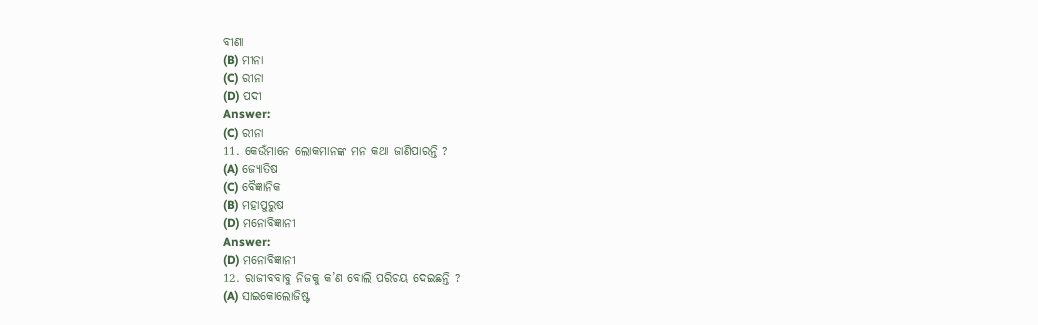ବୀଣା
(B) ମୀନା
(C) ରୀନା
(D) ପଦୀ
Answer:
(C) ରୀନା
11. କେଉଁମାନେ ଲୋକମାନଙ୍କ ମନ କଥା ଜାଣିପାରନ୍ତି ?
(A) ଜ୍ଯୋତିଷ
(C) ବୈଜ୍ଞାନିକ
(B) ମହାପୁରୁଷ
(D) ମନୋବିଜ୍ଞାନୀ
Answer:
(D) ମନୋବିଜ୍ଞାନୀ
12. ରାଜୀବବାବୁ ନିଜକୁ କ’ଣ ବୋଲି ପରିଚୟ ଦେଇଛନ୍ତି ?
(A) ସାଇକୋଲୋଜିଷ୍ଟ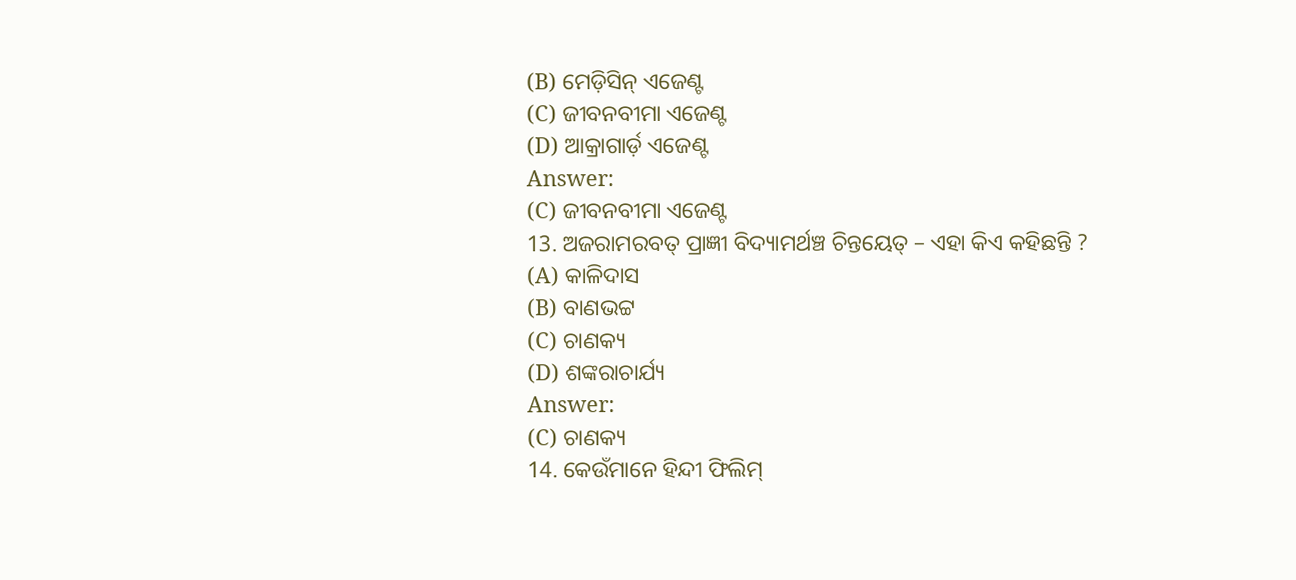(B) ମେଡ଼ିସିନ୍ ଏଜେଣ୍ଟ
(C) ଜୀବନବୀମା ଏଜେଣ୍ଟ
(D) ଆକ୍ରାଗାର୍ଡ଼ ଏଜେଣ୍ଟ
Answer:
(C) ଜୀବନବୀମା ଏଜେଣ୍ଟ
13. ଅଜରାମରବତ୍ ପ୍ରାଜ୍ଞୀ ବିଦ୍ୟାମର୍ଥଞ୍ଚ ଚିନ୍ତୟେତ୍ – ଏହା କିଏ କହିଛନ୍ତି ?
(A) କାଳିଦାସ
(B) ବାଣଭଟ୍ଟ
(C) ଚାଣକ୍ୟ
(D) ଶଙ୍କରାଚାର୍ଯ୍ୟ
Answer:
(C) ଚାଣକ୍ୟ
14. କେଉଁମାନେ ହିନ୍ଦୀ ଫିଲିମ୍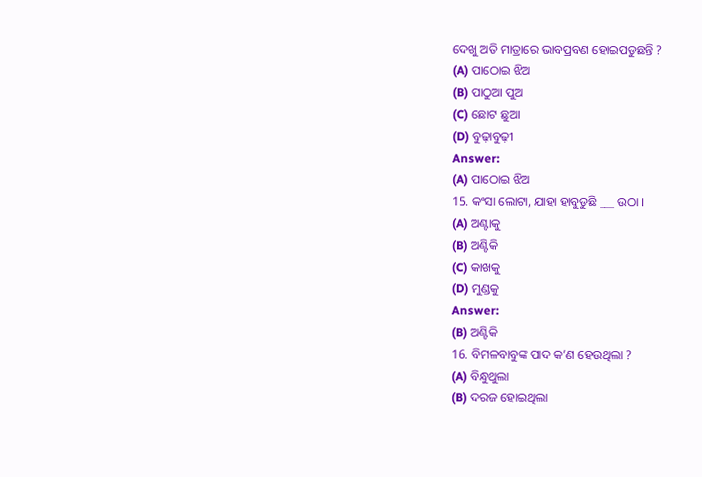ଦେଖୁ ଅତି ମାତ୍ରାରେ ଭାବପ୍ରବଣ ହୋଇପଡୁଛନ୍ତି ?
(A) ପାଠୋଇ ଝିଅ
(B) ପାଠୁଆ ପୁଅ
(C) ଛୋଟ ଛୁଆ
(D) ବୁଢ଼ାବୁଢ଼ୀ
Answer:
(A) ପାଠୋଇ ଝିଅ
15. କଂସା ଲୋଟା, ଯାହା ହାବୁଡୁଛି ___ ଉଠା ।
(A) ଅଣ୍ଟାକୁ
(B) ଅଣ୍ଟିକି
(C) କାଖକୁ
(D) ମୁଣ୍ଡକୁ
Answer:
(B) ଅଣ୍ଟିକି
16. ବିମଳବାବୁଙ୍କ ପାଦ କ’ଣ ହେଉଥିଲା ?
(A) ବିନ୍ଧୁଥୁଲା
(B) ଦରଜ ହୋଇଥିଲା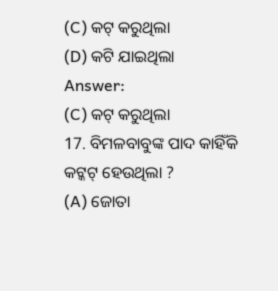(C) କଟ୍ କରୁଥିଲା
(D) କଟି ଯାଇଥିଲା
Answer:
(C) କଟ୍ କରୁଥିଲା
17. ବିମଳବାବୁଙ୍କ ପାଦ କାହିଁକି କଟ୍କଟ୍ ହେଉଥିଲା ?
(A) ଜୋତା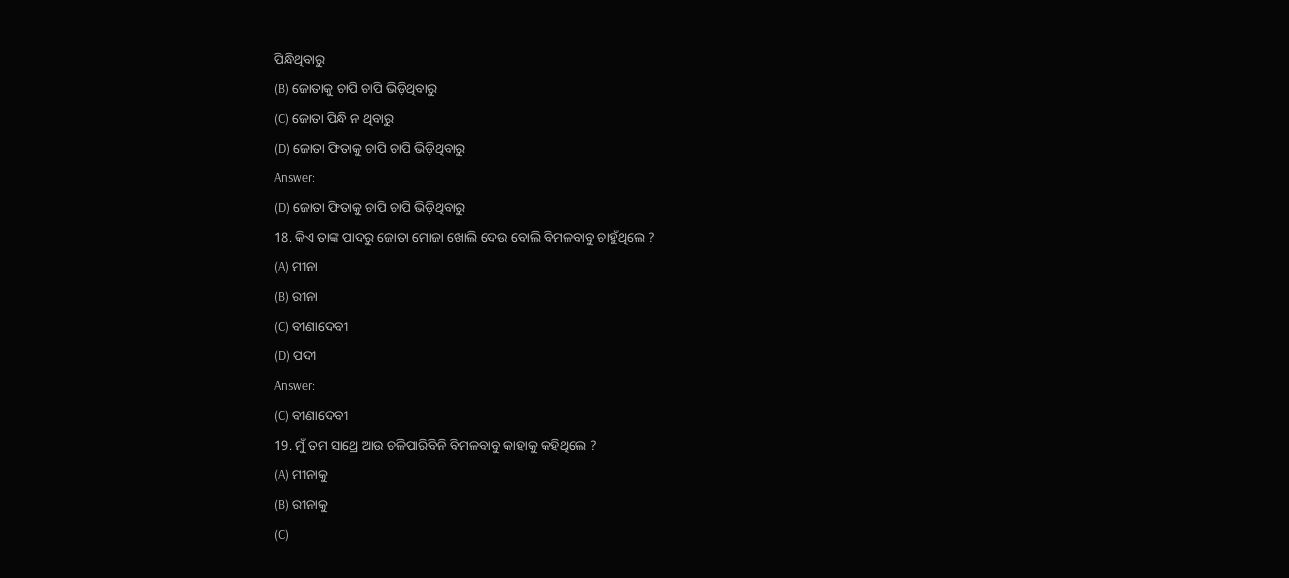ପିନ୍ଧିଥିବାରୁ
(B) ଜୋତାକୁ ଚାପି ଚାପି ଭିଡ଼ିଥିବାରୁ
(C) ଜୋତା ପିନ୍ଧି ନ ଥିବାରୁ
(D) ଜୋତା ଫିତାକୁ ଚାପି ଚାପି ଭିଡ଼ିଥିବାରୁ
Answer:
(D) ଜୋତା ଫିତାକୁ ଚାପି ଚାପି ଭିଡ଼ିଥିବାରୁ
18. କିଏ ତାଙ୍କ ପାଦରୁ ଜୋତା ମୋଜା ଖୋଲି ଦେଉ ବୋଲି ବିମଳବାବୁ ଚାହୁଁଥିଲେ ?
(A) ମୀନା
(B) ରୀନା
(C) ବୀଣାଦେବୀ
(D) ପଦୀ
Answer:
(C) ବୀଣାଦେବୀ
19. ମୁଁ ତମ ସାଥ୍ରେ ଆଉ ଚଳିପାରିବିନି ବିମଳବାବୁ କାହାକୁ କହିଥିଲେ ?
(A) ମୀନାକୁ
(B) ରୀନାକୁ
(C)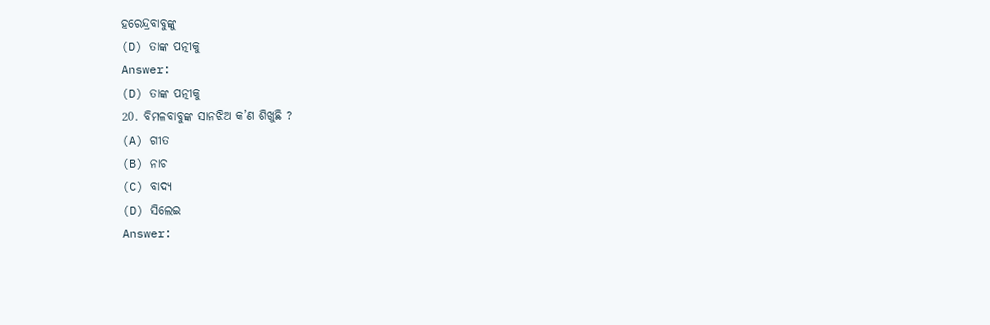ହରେନ୍ଦ୍ରବାବୁଙ୍କୁ
(D) ତାଙ୍କ ପତ୍ନୀକୁ
Answer:
(D) ତାଙ୍କ ପତ୍ନୀକୁ
20. ବିମଳବାବୁଙ୍କ ସାନଝିଅ କ’ଣ ଶିଖୁଛି ?
(A) ଗୀତ
(B) ନାଚ
(C) ବାଦ୍ୟ
(D) ସିଲେଇ
Answer: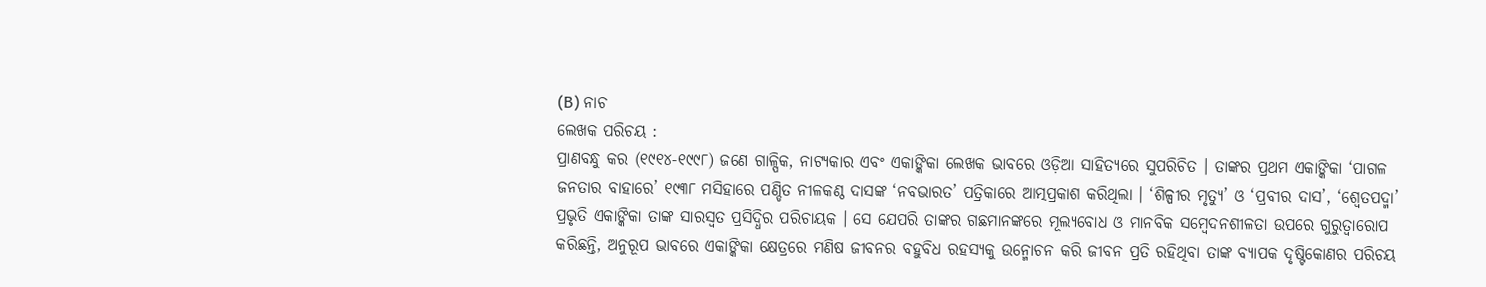(B) ନାଚ
ଲେଖକ ପରିଚୟ :
ପ୍ରାଣବନ୍ଧୁ କର (୧୯୧୪-୧୯୯୮) ଜଣେ ଗାଳ୍ପିକ, ନାଟ୍ୟକାର ଏବଂ ଏକାଙ୍କିକା ଲେଖକ ଭାବରେ ଓଡ଼ିଆ ସାହିତ୍ୟରେ ସୁପରିଚିତ । ତାଙ୍କର ପ୍ରଥମ ଏକାଙ୍କିକା ‘ପାଗଳ ଜନତାର ବାହାରେ’ ୧୯୩୮ ମସିହାରେ ପଣ୍ଡିତ ନୀଳକଣ୍ଠ ଦାସଙ୍କ ‘ନବଭାରତ’ ପତ୍ରିକାରେ ଆତ୍ମପ୍ରକାଶ କରିଥିଲା । ‘ଶିଳ୍ପୀର ମୃତ୍ୟୁ’ ଓ ‘ପ୍ରବୀର ଦାସ’, ‘ଶ୍ଵେତପଦ୍ମା’ ପ୍ରଭୃତି ଏକାଙ୍କିକା ତାଙ୍କ ସାରସ୍ଵତ ପ୍ରସିଦ୍ଧିର ପରିଚାୟକ । ସେ ଯେପରି ତାଙ୍କର ଗଛମାନଙ୍କରେ ମୂଲ୍ୟବୋଧ ଓ ମାନବିକ ସମ୍ବେଦନଶୀଳତା ଉପରେ ଗୁରୁତ୍ବାରୋପ କରିଛନ୍ତି, ଅନୁରୂପ ଭାବରେ ଏକାଙ୍କିକା କ୍ଷେତ୍ରରେ ମଣିଷ ଜୀବନର ବହୁବିଧ ରହସ୍ୟକୁ ଉନ୍ମୋଚନ କରି ଜୀବନ ପ୍ରତି ରହିଥିବା ତାଙ୍କ ବ୍ୟାପକ ଦୃଷ୍ଟିକୋଣର ପରିଚୟ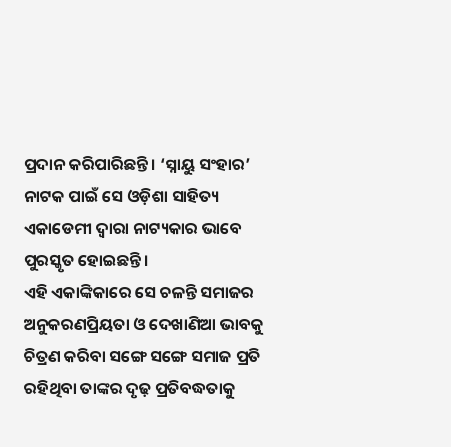ପ୍ରଦାନ କରିପାରିଛନ୍ତି । ‘ସ୍ନାୟୁ ସଂହାର’ ନାଟକ ପାଇଁ ସେ ଓଡ଼ିଶା ସାହିତ୍ୟ ଏକାଡେମୀ ଦ୍ଵାରା ନାଟ୍ୟକାର ଭାବେ ପୁରସ୍କୃତ ହୋଇଛନ୍ତି ।
ଏହି ଏକାଙ୍କିକାରେ ସେ ଚଳନ୍ତି ସମାଜର ଅନୁକରଣପ୍ରିୟତା ଓ ଦେଖାଣିଆ ଭାବକୁ ଚିତ୍ରଣ କରିବା ସଙ୍ଗେ ସଙ୍ଗେ ସମାଜ ପ୍ରତି ରହିଥିବା ତାଙ୍କର ଦୃଢ଼ ପ୍ରତିବଦ୍ଧତାକୁ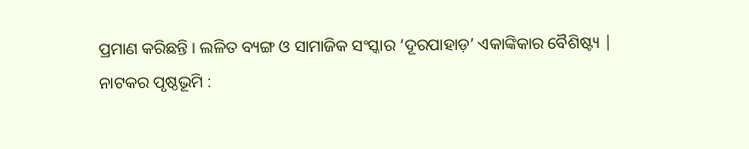ପ୍ରମାଣ କରିଛନ୍ତି । ଲଳିତ ବ୍ୟଙ୍ଗ ଓ ସାମାଜିକ ସଂସ୍କାର ‘ଦୂରପାହାଡ଼’ ଏକାଙ୍କିକାର ବୈଶିଷ୍ଟ୍ୟ |
ନାଟକର ପୃଷ୍ଠଭୂମି :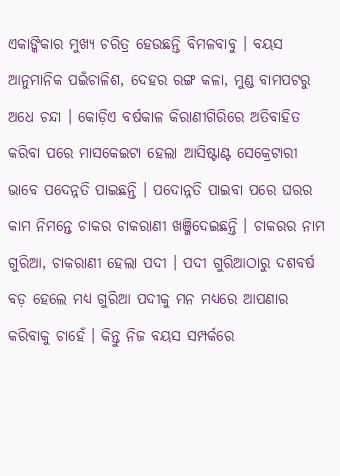ଏକାଙ୍କିକାର ମୁଖ୍ୟ ଚରିତ୍ର ହେଉଛନ୍ତି ବିମଳବାବୁ । ବୟସ ଆନୁମାନିକ ପଇଁଚାଳିଶ, ଦେହର ରଙ୍ଗ କଳା, ମୁଣ୍ଡ ବାମପଟରୁ ଅଧେ ଚନ୍ଦା । କୋଡ଼ିଏ ବର୍ଷକାଳ କିରାଣୀଗିରିରେ ଅତିବାହିତ କରିବା ପରେ ମାସକେଇଟା ହେଲା ଆସିଷ୍ଟାଣ୍ଟ ସେକ୍ରେଟାରୀ ଭାବେ ପଦେନ୍ନତି ପାଇଛନ୍ତି । ପଦୋନ୍ନତି ପାଇବା ପରେ ଘରର କାମ ନିମନ୍ତେ ଚାକର ଚାକରାଣୀ ଖଞ୍ଜିଦେଇଛନ୍ତି । ଚାକରର ନାମ ଗୁରିଆ, ଚାକରାଣୀ ହେଲା ପଦୀ । ପଦୀ ଗୁରିଆଠାରୁ ଦଶବର୍ଷ ବଡ଼ ହେଲେ ମଧ୍ୟ ଗୁରିଆ ପଦୀକୁ ମନ ମଧ୍ୟରେ ଆପଣାର କରିବାକୁ ଚାହେଁ । କିନ୍ତୁ ନିଜ ବୟସ ସମ୍ପର୍କରେ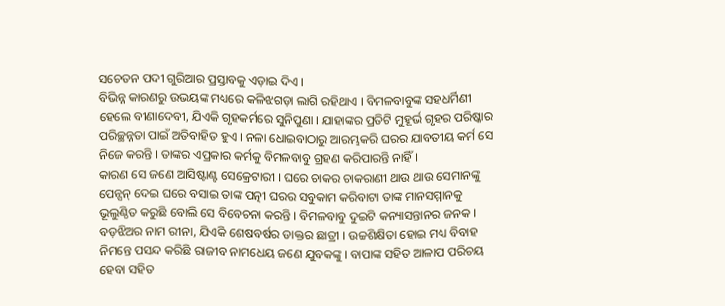ସଚେତନ ପଦୀ ଗୁରିଆର ପ୍ରସ୍ତାବକୁ ଏଡ଼ାଇ ଦିଏ ।
ବିଭିନ୍ନ କାରଣରୁ ଉଭୟଙ୍କ ମଧ୍ୟରେ କଳିଝଗଡ଼ା ଲାଗି ରହିଥାଏ । ବିମଳବାବୁଙ୍କ ସହଧର୍ମିଣୀ ହେଲେ ବୀଣାଦେବୀ, ଯିଏକି ଗୃହକର୍ମରେ ସୁନିପୁଣା । ଯାହାଙ୍କର ପ୍ରତିଟି ମୁହୂର୍ଭ ଗୃହର ପରିଷ୍କାର ପରିଚ୍ଛନ୍ନତା ପାଇଁ ଅତିବାହିତ ହୁଏ । ନଳା ଧୋଇବାଠାରୁ ଆରମ୍ଭକରି ଘରର ଯାବତୀୟ କର୍ମ ସେ ନିଜେ କରନ୍ତି । ତାଙ୍କର ଏପ୍ରକାର କର୍ମକୁ ବିମଳବାବୁ ଗ୍ରହଣ କରିପାରନ୍ତି ନାହିଁ ।
କାରଣ ସେ ଜଣେ ଆସିଷ୍ଟାଣ୍ଟ ସେକ୍ରେଟାରୀ । ଘରେ ଚାକର ଚାକରାଣୀ ଥାଉ ଥାଉ ସେମାନଙ୍କୁ ପେନ୍ସନ୍ ଦେଇ ଘରେ ବସାଇ ତାଙ୍କ ପତ୍ନୀ ଘରର ସବୁକାମ କରିବାଟା ତାଙ୍କ ମାନସମ୍ମାନକୁ ଭୂଲୁଣ୍ଠିତ କରୁଛି ବୋଲି ସେ ବିବେଚନା କରନ୍ତି । ବିମଳବାବୁ ଦୁଇଟି କନ୍ୟାସନ୍ତାନର ଜନକ । ବଡ଼ଝିଅର ନାମ ରୀନା, ଯିଏକି ଶେଷବର୍ଷର ଡାକ୍ତର ଛାତ୍ରୀ । ଉଚ୍ଚଶିକ୍ଷିତା ହୋଇ ମଧ୍ୟ ବିବାହ ନିମନ୍ତେ ପସନ୍ଦ କରିଛି ରାଜୀବ ନାମଧେୟ ଜଣେ ଯୁବକଙ୍କୁ । ବାପାଙ୍କ ସହିତ ଆଳାପ ପରିଚୟ ହେବା ସହିତ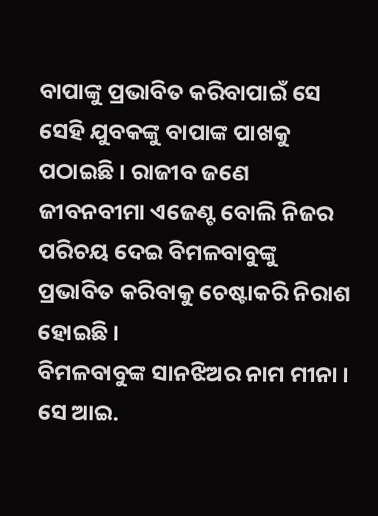ବାପାଙ୍କୁ ପ୍ରଭାବିତ କରିବାପାଇଁ ସେ ସେହି ଯୁବକଙ୍କୁ ବାପାଙ୍କ ପାଖକୁ ପଠାଇଛି । ରାଜୀବ ଜଣେ ଜୀବନବୀମା ଏଜେଣ୍ଟ ବୋଲି ନିଜର ପରିଚୟ ଦେଇ ବିମଳବାବୁଙ୍କୁ ପ୍ରଭାବିତ କରିବାକୁ ଚେଷ୍ଟାକରି ନିରାଶ ହୋଇଛି ।
ବିମଳବାବୁଙ୍କ ସାନଝିଅର ନାମ ମୀନା । ସେ ଆଇ.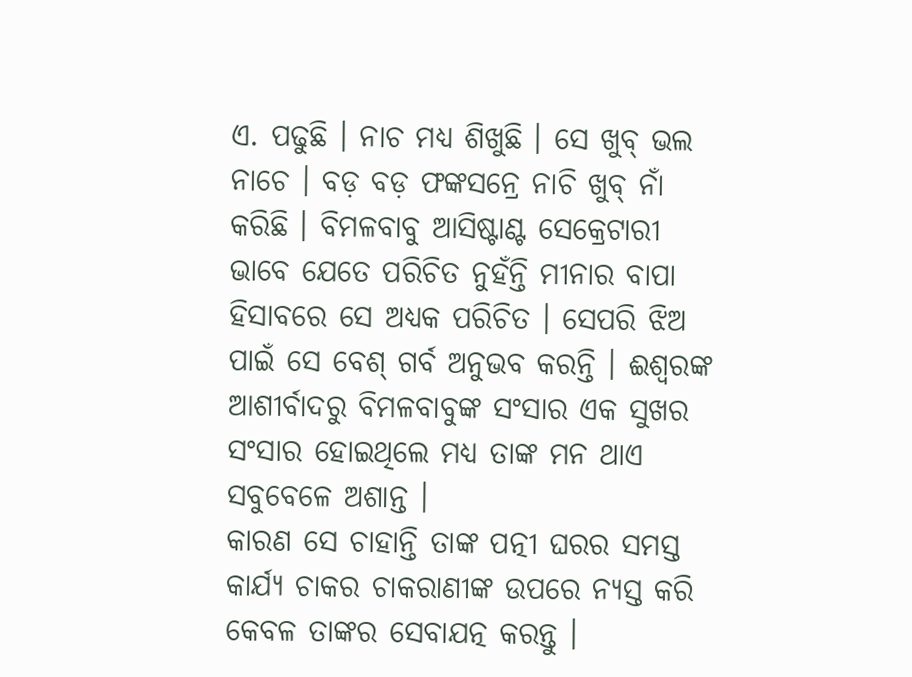ଏ. ପଢୁଛି । ନାଚ ମଧ୍ଯ ଶିଖୁଛି । ସେ ଖୁବ୍ ଭଲ ନାଚେ । ବଡ଼ ବଡ଼ ଫଙ୍କସନ୍ରେ ନାଚି ଖୁବ୍ ନାଁ କରିଛି । ବିମଳବାବୁ ଆସିଷ୍ଟାଣ୍ଟ ସେକ୍ରେଟାରୀ ଭାବେ ଯେତେ ପରିଚିତ ନୁହଁନ୍ତି ମୀନାର ବାପା ହିସାବରେ ସେ ଅଧ୍ଯକ ପରିଚିତ । ସେପରି ଝିଅ ପାଇଁ ସେ ବେଶ୍ ଗର୍ବ ଅନୁଭବ କରନ୍ତି । ଈଶ୍ଵରଙ୍କ ଆଶୀର୍ବାଦରୁ ବିମଳବାବୁଙ୍କ ସଂସାର ଏକ ସୁଖର ସଂସାର ହୋଇଥିଲେ ମଧ୍ୟ ତାଙ୍କ ମନ ଥାଏ ସବୁବେଳେ ଅଶାନ୍ତ ।
କାରଣ ସେ ଚାହାନ୍ତି ତାଙ୍କ ପତ୍ନୀ ଘରର ସମସ୍ତ କାର୍ଯ୍ୟ ଚାକର ଚାକରାଣୀଙ୍କ ଉପରେ ନ୍ୟସ୍ତ କରି କେବଳ ତାଙ୍କର ସେବାଯତ୍ନ କରନ୍ତୁ ।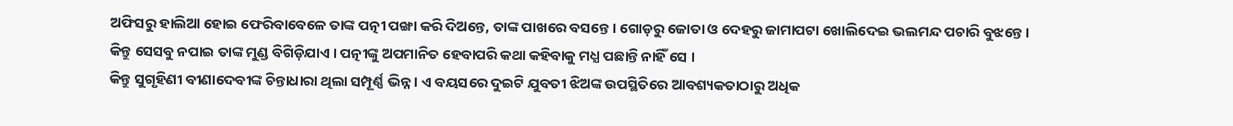ଅଫିସରୁ ହାଲିଆ ହୋଇ ଫେରିବାବେଳେ ତାଙ୍କ ପତ୍ନୀ ପଙ୍ଖା କରି ଦିଅନ୍ତେ, ତାଙ୍କ ପାଖରେ ବସନ୍ତେ । ଗୋଡ଼ରୁ ଜୋତା ଓ ଦେହରୁ ଜାମାପଟା ଖୋଲିଦେଇ ଭଲମନ୍ଦ ପଚାରି ବୁଝନ୍ତେ । କିନ୍ତୁ ସେସବୁ ନପାଇ ତାଙ୍କ ମୁଣ୍ଡ ବିଗିଡ଼ିଯାଏ । ପତ୍ନୀଙ୍କୁ ଅପମାନିତ ହେବାପରି କଥା କହିବାକୁ ମଧ୍ଯ ପଛାନ୍ତି ନାହିଁ ସେ ।
କିନ୍ତୁ ସୁଗୃହିଣୀ ବୀଣାଦେବୀଙ୍କ ଚିନ୍ତାଧାରା ଥିଲା ସମ୍ପୂର୍ଣ୍ଣ ଭିନ୍ନ । ଏ ବୟସରେ ଦୁଇଟି ଯୁବତୀ ଝିଅଙ୍କ ଉପସ୍ଥିତିରେ ଆବଶ୍ୟକତାଠାରୁ ଅଧିକ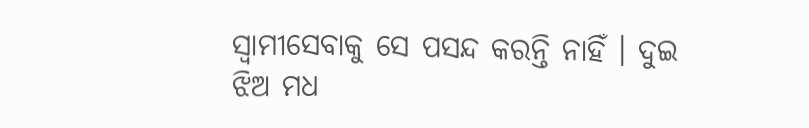ସ୍ବାମୀସେବାକୁ ସେ ପସନ୍ଦ କରନ୍ତି ନାହିଁ । ଦୁଇ ଝିଅ ମଧ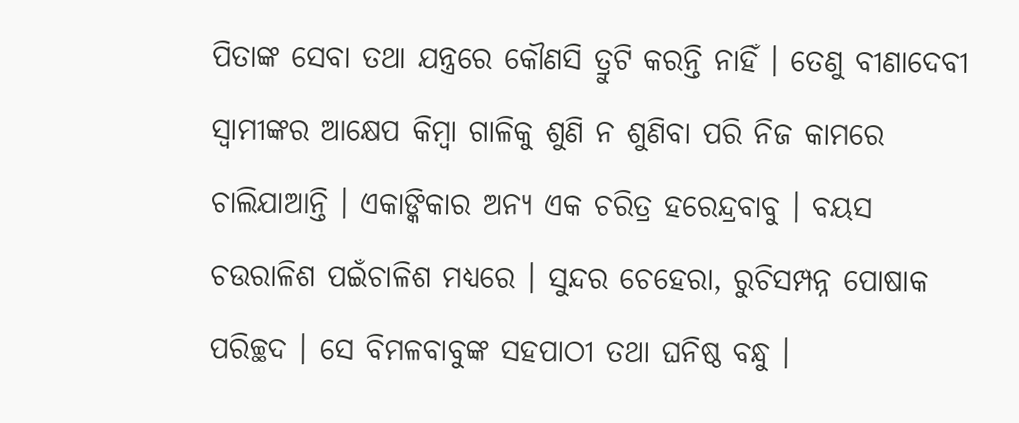ପିତାଙ୍କ ସେବା ତଥା ଯନ୍ତ୍ରରେ କୌଣସି ତ୍ରୁଟି କରନ୍ତି ନାହିଁ । ତେଣୁ ବୀଣାଦେବୀ ସ୍ଵାମୀଙ୍କର ଆକ୍ଷେପ କିମ୍ବା ଗାଳିକୁ ଶୁଣି ନ ଶୁଣିବା ପରି ନିଜ କାମରେ ଚାଲିଯାଆନ୍ତି । ଏକାଙ୍କିକାର ଅନ୍ୟ ଏକ ଚରିତ୍ର ହରେନ୍ଦ୍ରବାବୁ । ବୟସ ଚଉରାଳିଶ ପଇଁଚାଳିଶ ମଧ୍ଯରେ । ସୁନ୍ଦର ଚେହେରା, ରୁଚିସମ୍ପନ୍ନ ପୋଷାକ ପରିଚ୍ଛଦ । ସେ ବିମଳବାବୁଙ୍କ ସହପାଠୀ ତଥା ଘନିଷ୍ଠ ବନ୍ଧୁ ।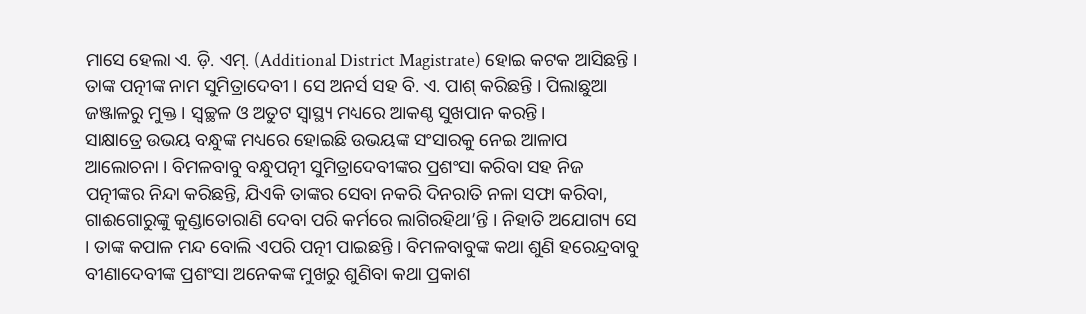ମାସେ ହେଲା ଏ. ଡ଼ି. ଏମ୍. (Additional District Magistrate) ହୋଇ କଟକ ଆସିଛନ୍ତି । ତାଙ୍କ ପତ୍ନୀଙ୍କ ନାମ ସୁମିତ୍ରାଦେବୀ । ସେ ଅନର୍ସ ସହ ବି. ଏ. ପାଶ୍ କରିଛନ୍ତି । ପିଲାଛୁଆ ଜଞ୍ଜାଳରୁ ମୁକ୍ତ । ସ୍ଵଚ୍ଛଳ ଓ ଅତୁଟ ସ୍ୱାସ୍ଥ୍ୟ ମଧ୍ୟରେ ଆକଣ୍ଠ ସୁଖପାନ କରନ୍ତି।
ସାକ୍ଷାତ୍ରେ ଉଭୟ ବନ୍ଧୁଙ୍କ ମଧ୍ୟରେ ହୋଇଛି ଉଭୟଙ୍କ ସଂସାରକୁ ନେଇ ଆଳାପ ଆଲୋଚନା । ବିମଳବାବୁ ବନ୍ଧୁପତ୍ନୀ ସୁମିତ୍ରାଦେବୀଙ୍କର ପ୍ରଶଂସା କରିବା ସହ ନିଜ ପତ୍ନୀଙ୍କର ନିନ୍ଦା କରିଛନ୍ତି, ଯିଏକି ତାଙ୍କର ସେବା ନକରି ଦିନରାତି ନଳା ସଫା କରିବା, ଗାଈଗୋରୁଙ୍କୁ କୁଣ୍ଡାତୋରାଣି ଦେବା ପରି କର୍ମରେ ଲାଗିରହିଥା’ନ୍ତି । ନିହାତି ଅଯୋଗ୍ୟ ସେ । ତାଙ୍କ କପାଳ ମନ୍ଦ ବୋଲି ଏପରି ପତ୍ନୀ ପାଇଛନ୍ତି । ବିମଳବାବୁଙ୍କ କଥା ଶୁଣି ହରେନ୍ଦ୍ରବାବୁ ବୀଣାଦେବୀଙ୍କ ପ୍ରଶଂସା ଅନେକଙ୍କ ମୁଖରୁ ଶୁଣିବା କଥା ପ୍ରକାଶ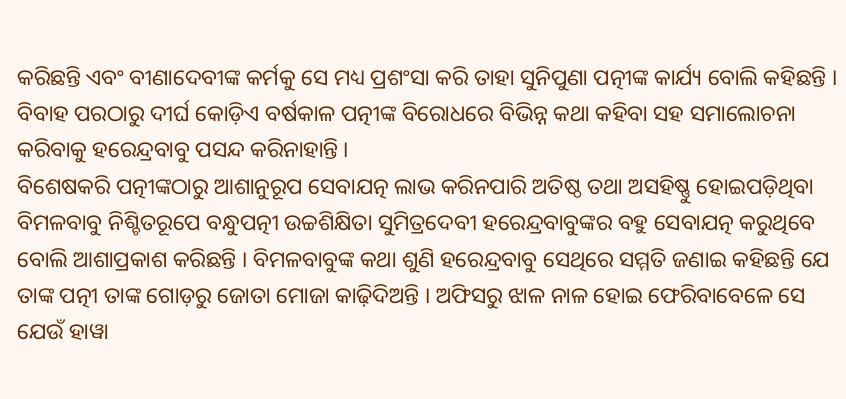କରିଛନ୍ତି ଏବଂ ବୀଣାଦେବୀଙ୍କ କର୍ମକୁ ସେ ମଧ୍ୟ ପ୍ରଶଂସା କରି ତାହା ସୁନିପୁଣା ପତ୍ନୀଙ୍କ କାର୍ଯ୍ୟ ବୋଲି କହିଛନ୍ତି । ବିବାହ ପରଠାରୁ ଦୀର୍ଘ କୋଡ଼ିଏ ବର୍ଷକାଳ ପତ୍ନୀଙ୍କ ବିରୋଧରେ ବିଭିନ୍ନ କଥା କହିବା ସହ ସମାଲୋଚନା କରିବାକୁ ହରେନ୍ଦ୍ରବାବୁ ପସନ୍ଦ କରିନାହାନ୍ତି ।
ବିଶେଷକରି ପତ୍ନୀଙ୍କଠାରୁ ଆଶାନୁରୂପ ସେବାଯତ୍ନ ଲାଭ କରିନପାରି ଅତିଷ୍ଠ ତଥା ଅସହିଷ୍ଣୁ ହୋଇପଡ଼ିଥିବା ବିମଳବାବୁ ନିଶ୍ଚିତରୂପେ ବନ୍ଧୁପତ୍ନୀ ଉଚ୍ଚଶିକ୍ଷିତା ସୁମିତ୍ରଦେବୀ ହରେନ୍ଦ୍ରବାବୁଙ୍କର ବହୁ ସେବାଯତ୍ନ କରୁଥିବେ ବୋଲି ଆଶାପ୍ରକାଶ କରିଛନ୍ତି । ବିମଳବାବୁଙ୍କ କଥା ଶୁଣି ହରେନ୍ଦ୍ରବାବୁ ସେଥିରେ ସମ୍ମତି ଜଣାଇ କହିଛନ୍ତି ଯେ ତାଙ୍କ ପତ୍ନୀ ତାଙ୍କ ଗୋଡ଼ରୁ ଜୋତା ମୋଜା କାଢ଼ିଦିଅନ୍ତି । ଅଫିସରୁ ଝାଳ ନାଳ ହୋଇ ଫେରିବାବେଳେ ସେ ଯେଉଁ ହାୱା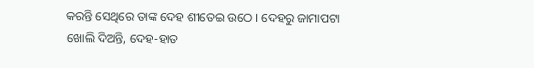କରନ୍ତି ସେଥିରେ ତାଙ୍କ ଦେହ ଶୀତେଇ ଉଠେ । ଦେହରୁ ଜାମାପଟା ଖୋଲି ଦିଅନ୍ତି, ଦେହ-ହାତ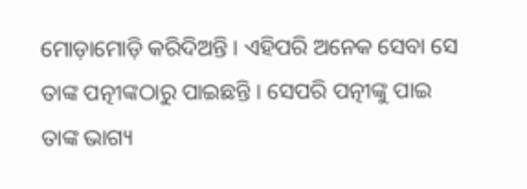ମୋଡ଼ାମୋଡ଼ି କରିଦିଅନ୍ତି । ଏହିପରି ଅନେକ ସେବା ସେ ତାଙ୍କ ପତ୍ନୀଙ୍କଠାରୁ ପାଇଛନ୍ତି । ସେପରି ପତ୍ନୀଙ୍କୁ ପାଇ ତାଙ୍କ ଭାଗ୍ୟ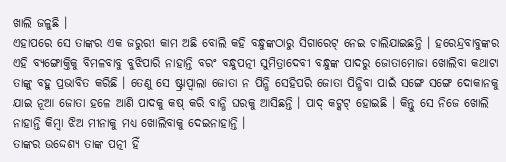ଖାଲି ଜଳୁଛି ।
ଏହାପରେ ସେ ତାଙ୍କର ଏକ ଜରୁରୀ କାମ ଅଛି ବୋଲି କହି ବନ୍ଧୁଙ୍କଠାରୁ ସିଗାରେଟ୍ ନେଇ ଚାଲିଯାଇଛନ୍ତି । ହରେନ୍ଦ୍ରବାବୁଙ୍କର ଏହି ବ୍ୟଙ୍ଗୋକ୍ତିକୁ ବିମଳବାବୁ ବୁଝିପାରି ନାହାନ୍ତି ବରଂ ବନ୍ଧୁପତ୍ନୀ ସୁମିତ୍ରାଦେବୀ ବନ୍ଧୁଙ୍କ ପାଦରୁ ଜୋତାମୋଜା ଖୋଲିବା କଥାଟା ତାଙ୍କୁ ବହୁ ପ୍ରଭାବିତ କରିଛି । ତେଣୁ ସେ ଷ୍ଟ୍ରାପ୍ବାଲା ଜୋତା ନ ପିନ୍ଧି ସେହିପରି ଜୋତା ପିନ୍ଧିବା ପାଇଁ ସଙ୍ଗେ ସଙ୍ଗେ ଦୋକାନକୁ ଯାଇ ନୂଆ ଜୋତା ହଳେ ଆଣି ପାଦକୁ କଷ୍ କରି ବାନ୍ଧି ଘରକୁ ଆସିଛନ୍ତି । ପାଦ୍ କଟ୍କଟ୍ ହୋଇଛି । କିନ୍ତୁ ସେ ନିଜେ ଖୋଲି ନାହାନ୍ତି କିମ୍ବା ଝିଅ ମୀନାକୁ ମଧ୍ୟ ଖୋଲିବାକୁ ଦେଇନାହାନ୍ତି ।
ତାଙ୍କର ଉଦ୍ଦେଶ୍ୟ ତାଙ୍କ ପତ୍ନୀ ହିଁ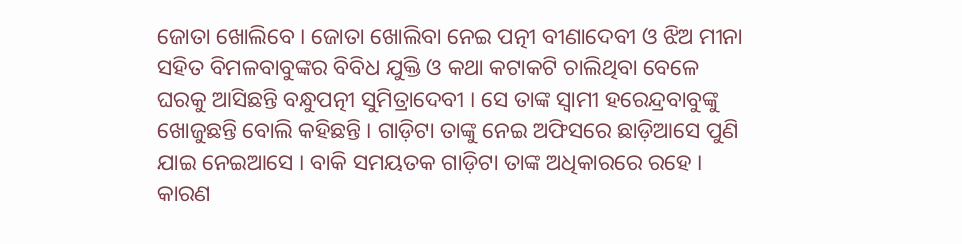ଜୋତା ଖୋଲିବେ । ଜୋତା ଖୋଲିବା ନେଇ ପତ୍ନୀ ବୀଣାଦେବୀ ଓ ଝିଅ ମୀନା ସହିତ ବିମଳବାବୁଙ୍କର ବିବିଧ ଯୁକ୍ତି ଓ କଥା କଟାକଟି ଚାଲିଥିବା ବେଳେ ଘରକୁ ଆସିଛନ୍ତି ବନ୍ଧୁପତ୍ନୀ ସୁମିତ୍ରାଦେବୀ । ସେ ତାଙ୍କ ସ୍ଵାମୀ ହରେନ୍ଦ୍ରବାବୁଙ୍କୁ ଖୋଜୁଛନ୍ତି ବୋଲି କହିଛନ୍ତି । ଗାଡ଼ିଟା ତାଙ୍କୁ ନେଇ ଅଫିସରେ ଛାଡ଼ିଆସେ ପୁଣି ଯାଇ ନେଇଆସେ । ବାକି ସମୟତକ ଗାଡ଼ିଟା ତାଙ୍କ ଅଧିକାରରେ ରହେ । କାରଣ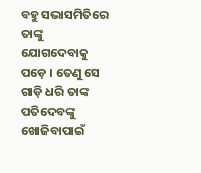ବହୁ ସଭାସମିତିରେ ତାଙ୍କୁ ଯୋଗଦେବାକୁ ପଡ଼େ । ତେଣୁ ସେ ଗାଡ଼ି ଧରି ତାଙ୍କ ପତିଦେବଙ୍କୁ ଖୋଜିବାପାଇଁ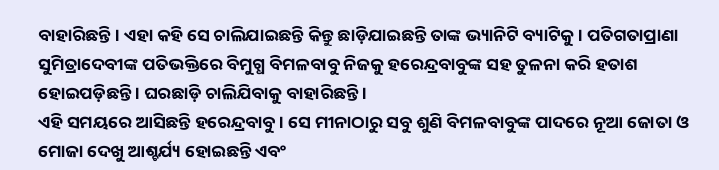ବାହାରିଛନ୍ତି । ଏହା କହି ସେ ଚାଲିଯାଇଛନ୍ତି କିନ୍ତୁ ଛାଡ଼ିଯାଇଛନ୍ତି ତାଙ୍କ ଭ୍ୟାନିଟି ବ୍ୟାଟିକୁ । ପତିଗତାପ୍ରାଣା ସୁମିତ୍ରାଦେବୀଙ୍କ ପତିଭକ୍ତିରେ ବିମୁଗ୍ଧ ବିମଳବାବୁ ନିଜକୁ ହରେନ୍ଦ୍ରବାବୁଙ୍କ ସହ ତୁଳନା କରି ହତାଶ ହୋଇପଡ଼ିଛନ୍ତି । ଘରଛାଡ଼ି ଚାଲିଯିବାକୁ ବାହାରିଛନ୍ତି ।
ଏହି ସମୟରେ ଆସିଛନ୍ତି ହରେନ୍ଦ୍ରବାବୁ । ସେ ମୀନାଠାରୁ ସବୁ ଶୁଣି ବିମଳବାବୁଙ୍କ ପାଦରେ ନୂଆ ଜୋତା ଓ ମୋଜା ଦେଖୁ ଆଶ୍ଚର୍ଯ୍ୟ ହୋଇଛନ୍ତି ଏବଂ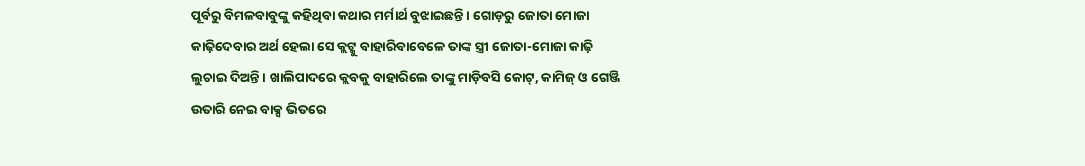ପୂର୍ବରୁ ବିମଳବାବୁଙ୍କୁ କହିଥିବା କଥାର ମର୍ମାର୍ଥ ବୁଝାଇଛନ୍ତି । ଗୋଡ଼ରୁ ଜୋତା ମୋଜା କାଢ଼ିଦେବାର ଅର୍ଥ ହେଲା ସେ କ୍ଲଟ୍କୁ ବାହାରିବାବେଳେ ତାଙ୍କ ସ୍ତ୍ରୀ ଜୋତା-ମୋଜା କାଢ଼ି ଲୁଚାଇ ଦିଅନ୍ତି । ଖାଲିପାଦରେ କ୍ଲବକୁ ବାହାରିଲେ ତାଙ୍କୁ ମାଡ଼ିବସି କୋଟ୍, କାମିଜ୍ ଓ ଗେଞ୍ଜି ଉତାରି ନେଇ ବାକ୍ସ ଭିତରେ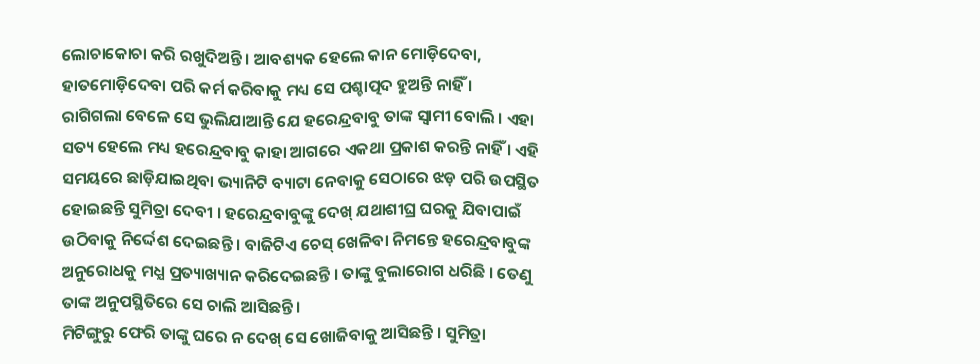ଲୋଚାକୋଚା କରି ରଖୁଦିଅନ୍ତି । ଆବଶ୍ୟକ ହେଲେ କାନ ମୋଡ଼ିଦେବା, ହାତମୋଡ଼ିଦେବା ପରି କର୍ମ କରିବାକୁ ମଧ୍ୟ ସେ ପଶ୍ଚାତ୍ପଦ ହୁଅନ୍ତି ନାହିଁ ।
ରାଗିଗଲା ବେଳେ ସେ ଭୁଲିଯାଆନ୍ତି ଯେ ହରେନ୍ଦ୍ରବାବୁ ତାଙ୍କ ସ୍ବାମୀ ବୋଲି । ଏହା ସତ୍ୟ ହେଲେ ମଧ୍ୟ ହରେନ୍ଦ୍ରବାବୁ କାହା ଆଗରେ ଏକଥା ପ୍ରକାଶ କରନ୍ତି ନାହିଁ । ଏହି ସମୟରେ ଛାଡ଼ିଯାଇଥିବା ଭ୍ୟାନିଟି ବ୍ୟାଟା ନେବାକୁ ସେଠାରେ ଝଡ଼ ପରି ଉପସ୍ଥିତ ହୋଇଛନ୍ତି ସୁମିତ୍ରା ଦେବୀ । ହରେନ୍ଦ୍ରବାବୁଙ୍କୁ ଦେଖ୍ ଯଥାଶୀଘ୍ର ଘରକୁ ଯିବାପାଇଁ ଉଠିବାକୁ ନିର୍ଦ୍ଦେଶ ଦେଇଛନ୍ତି । ବାଜିଟିଏ ଚେସ୍ ଖେଳିବା ନିମନ୍ତେ ହରେନ୍ଦ୍ରବାବୁଙ୍କ ଅନୁରୋଧକୁ ମଧ୍ଯ ପ୍ରତ୍ୟାଖ୍ୟାନ କରିଦେଇଛନ୍ତି । ତାଙ୍କୁ ବୁଲାରୋଗ ଧରିଛି । ତେଣୁ ତାଙ୍କ ଅନୁପସ୍ଥିତିରେ ସେ ଚାଲି ଆସିଛନ୍ତି ।
ମିଟିଙ୍ଗୁରୁ ଫେରି ତାଙ୍କୁ ଘରେ ନ ଦେଖ୍ ସେ ଖୋଜିବାକୁ ଆସିଛନ୍ତି । ସୁମିତ୍ରା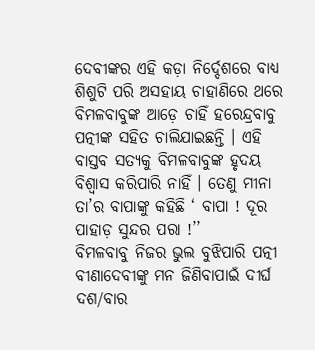ଦେବୀଙ୍କର ଏହି କଡ଼ା ନିର୍ଦ୍ଦେଶରେ ବାଧ୍ୟ ଶିଶୁଟି ପରି ଅସହାୟ ଚାହାଣିରେ ଥରେ ବିମଳବାବୁଙ୍କ ଆଡ଼େ ଚାହିଁ ହରେନ୍ଦ୍ରବାବୁ ପତ୍ନୀଙ୍କ ସହିତ ଚାଲିଯାଇଛନ୍ତି । ଏହି ବାସ୍ତବ ସତ୍ୟକୁ ବିମଳବାବୁଙ୍କ ହୃଦୟ ବିଶ୍ଵାସ କରିପାରି ନାହିଁ । ତେଣୁ ମୀନା ତା’ର ବାପାଙ୍କୁ କହିଛି ‘ ବାପା ! ଦୂର ପାହାଡ଼ ସୁନ୍ଦର ପରା !’’
ବିମଳବାବୁ ନିଜର ଭୁଲ ବୁଝିପାରି ପତ୍ନୀ ବୀଣାଦେବୀଙ୍କୁ ମନ ଜିଣିବାପାଇଁ ଦୀର୍ଘ ଦଶ/ବାର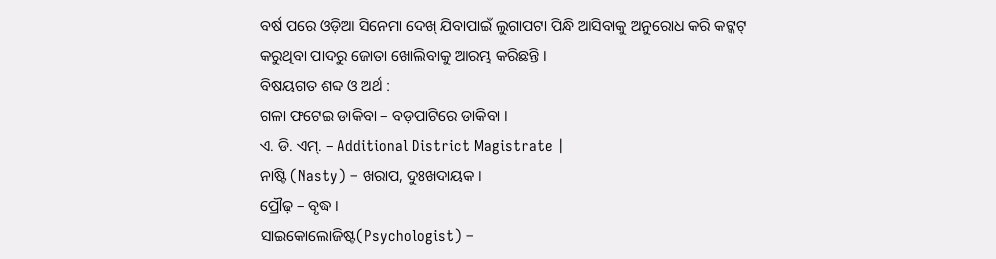ବର୍ଷ ପରେ ଓଡ଼ିଆ ସିନେମା ଦେଖ୍ ଯିବାପାଇଁ ଲୁଗାପଟା ପିନ୍ଧି ଆସିବାକୁ ଅନୁରୋଧ କରି କଟ୍କଟ୍ କରୁଥିବା ପାଦରୁ ଜୋତା ଖୋଲିବାକୁ ଆରମ୍ଭ କରିଛନ୍ତି ।
ବିଷୟଗତ ଶବ୍ଦ ଓ ଅର୍ଥ :
ଗଳା ଫଟେଇ ଡାକିବା – ବଡ଼ପାଟିରେ ଡାକିବା ।
ଏ. ଡି. ଏମ୍. – Additional District Magistrate |
ନାଷ୍ଟି (Nasty) – ଖରାପ, ଦୁଃଖଦାୟକ ।
ପ୍ରୌଢ଼ – ବୃଦ୍ଧ ।
ସାଇକୋଲୋଜିଷ୍ଟ(Psychologist) –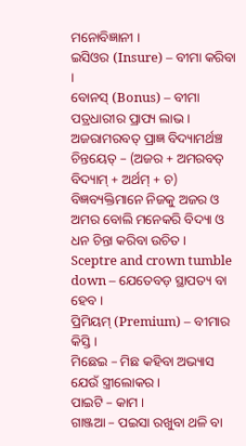ମନୋବିଜ୍ଞାନୀ ।
ଇସିଓର (Insure) – ବୀମା କରିବା ।
ବୋନସ୍ (Bonus) – ବୀମା ପତ୍ରଧାରୀର ପ୍ରାପ୍ୟ ଲାଭ ।
ଅଜରାମରବତ୍ ପ୍ରାଜ୍ଞ ବିଦ୍ୟାମର୍ଥଞ୍ଚ ଚିନ୍ତୟେତ୍ – (ଅଜର + ଅମରବତ୍ ବିଦ୍ୟାମ୍ + ଅର୍ଥମ୍ + ଚ) ବିଜ୍ଞବ୍ୟକ୍ତିମାନେ ନିଜକୁ ଅଜର ଓ ଅମର ବୋଲି ମନେକରି ବିଦ୍ୟା ଓ ଧନ ଚିନ୍ତା କରିବା ଉଚିତ ।
Sceptre and crown tumble down – ଯେତେବଡ଼ ସ୍ଥାପତ୍ୟ ବା ହେବ ।
ପ୍ରିମିୟମ୍ (Premium) – ବୀମାର କିସ୍ତି ।
ମିଛେଇ – ମିଛ କହିବା ଅଭ୍ୟାସ ଯେଉଁ ସ୍ତ୍ରୀଲୋକର ।
ପାଇଟି – କାମ ।
ଗାଞ୍ଜଆ – ପଇସା ରଖୁବା ଥଳି ବା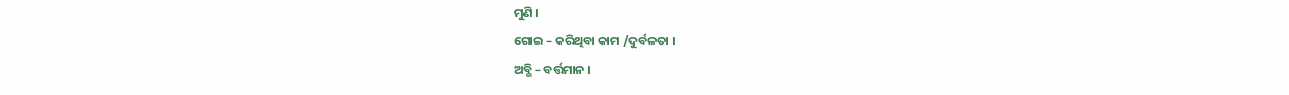ମୁଣି ।
ଗୋଇ – କରିଥିବା କାମ /ଦୁର୍ବଳତା ।
ଅବ୍ଭି – ବର୍ତ୍ତମାନ ।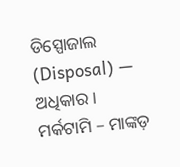ଡିସ୍ପୋଜାଲ (Disposal) — ଅଧିକାର ।
ମର୍କଟାମି – ମାଙ୍କଡ଼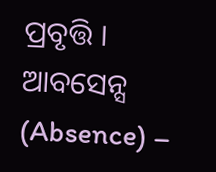ପ୍ରବୃତ୍ତି ।
ଆବସେନ୍ସ (Absence) –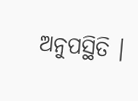ଅନୁପସ୍ଥିତି ।